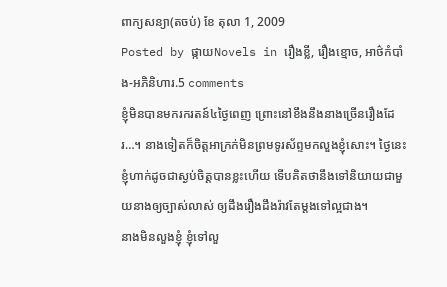ពាក្យសន្យា(តចប់) ខែ តុលា 1, 2009
Posted by ផ្កាយNovels in រឿងខ្លី, រឿងខ្មោច, អាថ៌កំបាំង-អភិនិហារ.5 comments
ខ្ញុំមិនបានមករករតន៍៤ថ្ងៃពេញ ព្រោះនៅខឹងនឹងនាងច្រើនរឿងដែរ…។ នាងទៀតក៏ចិត្តអាក្រក់មិនព្រមទូរស័ព្ទមកលួងខ្ញុំសោះ។ ថ្ងៃនេះ ខ្ញុំហាក់ដូចជាស្ងប់ចិត្តបានខ្លះហើយ ទើបគិតថានឹងទៅនិយាយជាមួយនាងឲ្យច្បាស់លាស់ ឲ្យដឹងរឿងដឹងរ៉ាវតែម្តងទៅល្អជាង។
នាងមិនលួងខ្ញុំ ខ្ញុំទៅលួ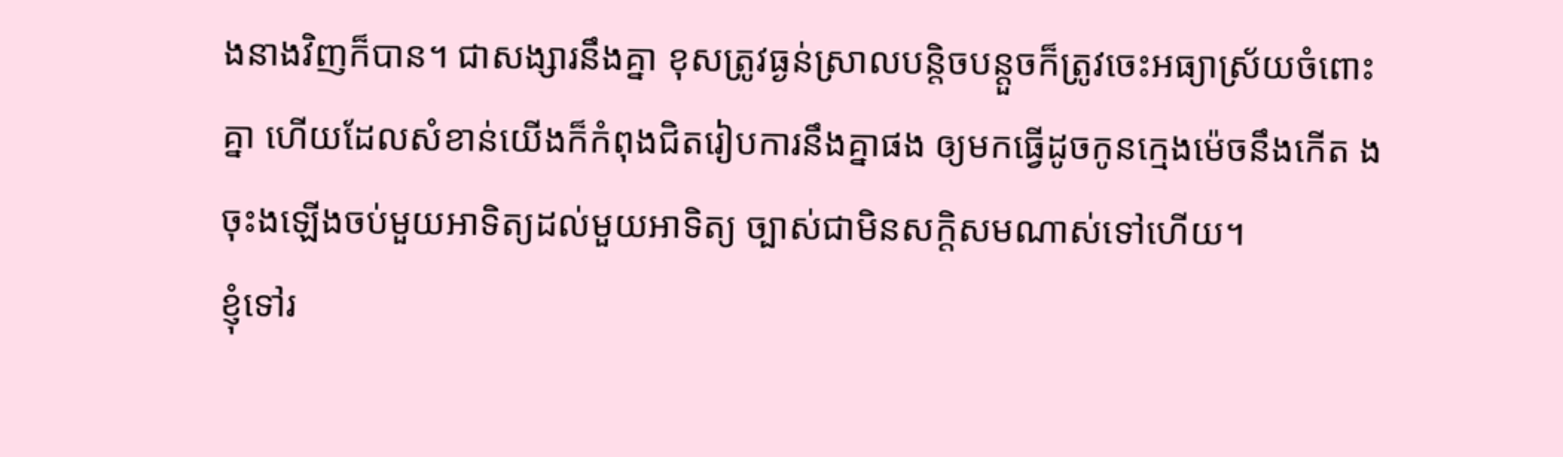ងនាងវិញក៏បាន។ ជាសង្សារនឹងគ្នា ខុសត្រូវធ្ងន់ស្រាលបន្តិចបន្តួចក៏ត្រូវចេះអធ្យាស្រ័យចំពោះគ្នា ហើយដែលសំខាន់យើងក៏កំពុងជិតរៀបការនឹងគ្នាផង ឲ្យមកធ្វើដូចកូនក្មេងម៉េចនឹងកើត ងចុះងឡើងចប់មួយអាទិត្យដល់មួយអាទិត្យ ច្បាស់ជាមិនសក្តិសមណាស់ទៅហើយ។
ខ្ញុំទៅរ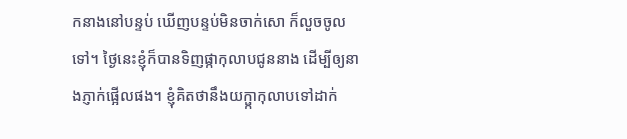កនាងនៅបន្ទប់ ឃើញបន្ទប់មិនចាក់សោ ក៏លួចចូលទៅ។ ថ្ងៃនេះខ្ញុំក៏បានទិញផ្កាកុលាបជូននាង ដើម្បីឲ្យនាងភ្ញាក់ផ្អើលផង។ ខ្ញុំគិតថានឹងយក្ផ្កាកុលាបទៅដាក់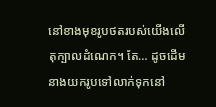នៅខាងមុខរូបថតរបស់យើងលើតុក្បាលដំណេក។ តែ… ដូចដើម នាងយករូបទៅលាក់ទុកនៅ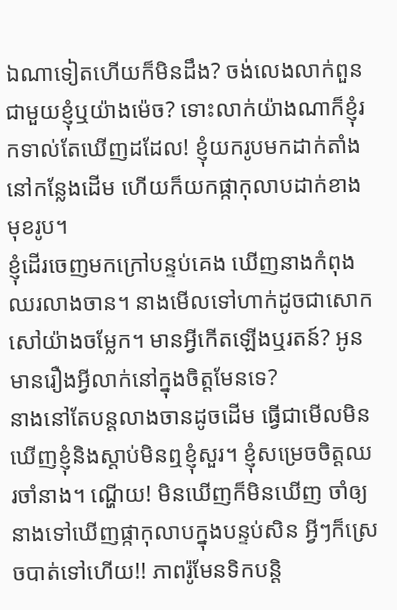ឯណាទៀតហើយក៏មិនដឹង? ចង់លេងលាក់ពួនជាមួយខ្ញុំឬយ៉ាងម៉េច? ទោះលាក់យ៉ាងណាក៏ខ្ញុំរកទាល់តែឃើញដដែល! ខ្ញុំយករូបមកដាក់តាំងនៅកន្លែងដើម ហើយក៏យកផ្កាកុលាបដាក់ខាងមុខរូប។
ខ្ញុំដើរចេញមកក្រៅបន្ទប់គេង ឃើញនាងកំពុងឈរលាងចាន។ នាងមើលទៅហាក់ដូចជាសោកសៅយ៉ាងចម្លែក។ មានអ្វីកើតឡើងឬរតន៍? អូនមានរឿងអ្វីលាក់នៅក្នុងចិត្តមែនទេ?
នាងនៅតែបន្តលាងចានដូចដើម ធ្វើជាមើលមិនឃើញខ្ញុំនិងស្តាប់មិនឮខ្ញុំសួរ។ ខ្ញុំសម្រេចចិត្តឈរចាំនាង។ ណ្ហើយ! មិនឃើញក៏មិនឃើញ ចាំឲ្យនាងទៅឃើញផ្កាកុលាបក្នុងបន្ទប់សិន អ្វីៗក៏ស្រេចបាត់ទៅហើយ!! ភាពរ៉ូមែនទិកបន្តិ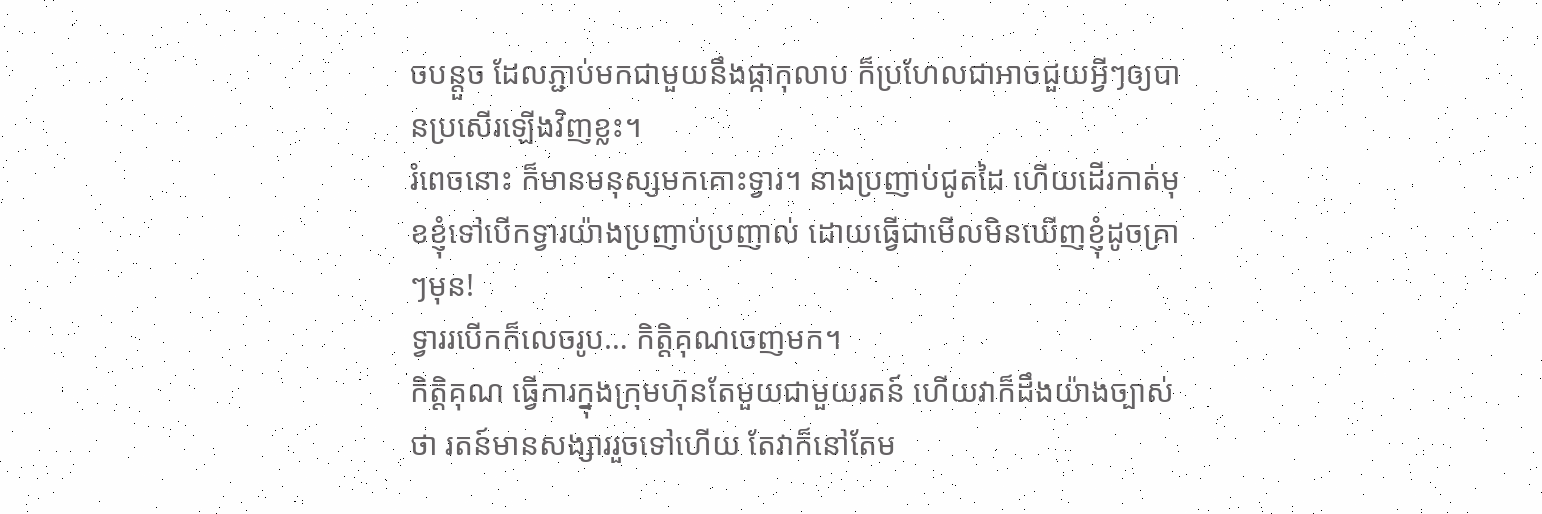ចបន្តួច ដែលភ្ជាប់មកជាមួយនឹងផ្កាកុលាប ក៏ប្រហែលជាអាចជួយអ្វីៗឲ្យបានប្រសើរឡើងវិញខ្លះ។
រំពេចនោះ ក៏មានមនុស្សមកគោះទ្វារ។ នាងប្រញាប់ជូតដៃ ហើយដើរកាត់មុខខ្ញុំទៅបើកទ្វារយ៉ាងប្រញាប់ប្រញាល់ ដោយធ្វើជាមើលមិនឃើញខ្ញុំដូចគ្រាៗមុន!
ទ្វាររបើកក៏លេចរូប… កិត្តិគុណចេញមក។
កិត្តិគុណ ធ្វើការក្នុងក្រុមហ៊ុនតែមួយជាមួយរតន៍ ហើយវាក៏ដឹងយ៉ាងច្បាស់ថា រតន៍មានសង្សាររួចទៅហើយ តែវាក៏នៅតែម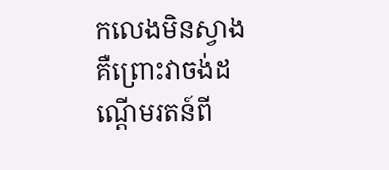កលេងមិនស្វាង គឺព្រោះវាចង់ដណ្តើមរតន៍ពី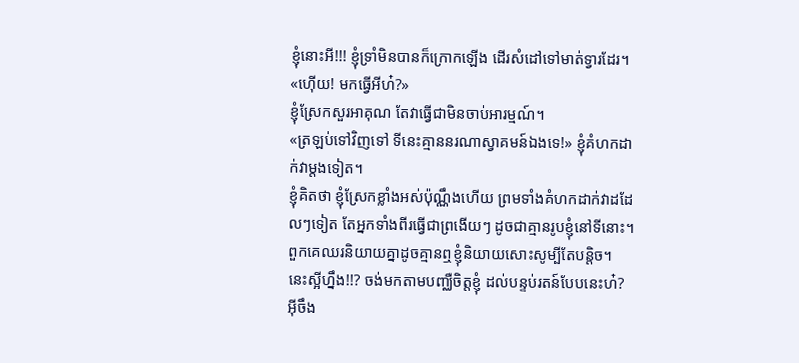ខ្ញុំនោះអី!!! ខ្ញុំទ្រាំមិនបានក៏ក្រោកឡើង ដើរសំដៅទៅមាត់ទ្វារដែរ។
«ហ៊ើយ! មកធ្វើអីហ៎?»
ខ្ញុំស្រែកសួរអាគុណ តែវាធ្វើជាមិនចាប់អារម្មណ៍។
«ត្រឡប់ទៅវិញទៅ ទីនេះគ្មាននរណាស្វាគមន៍ឯងទេ!» ខ្ញុំគំហកដាក់វាម្តងទៀត។
ខ្ញុំគិតថា ខ្ញុំស្រែកខ្លាំងអស់ប៉ុណ្ណឹងហើយ ព្រមទាំងគំហកដាក់វាដដែលៗទៀត តែអ្នកទាំងពីរធ្វើជាព្រងើយៗ ដូចជាគ្មានរូបខ្ញុំនៅទីនោះ។ ពួកគេឈរនិយាយគ្នាដូចគ្មានឮខ្ញុំនិយាយសោះសូម្បីតែបន្តិច។ នេះស្អីហ្នឹង!!? ចង់មកតាមបញ្ឈឺចិត្តខ្ញុំ ដល់បន្ទប់រតន៍បែបនេះហ៎? អ៊ីចឹង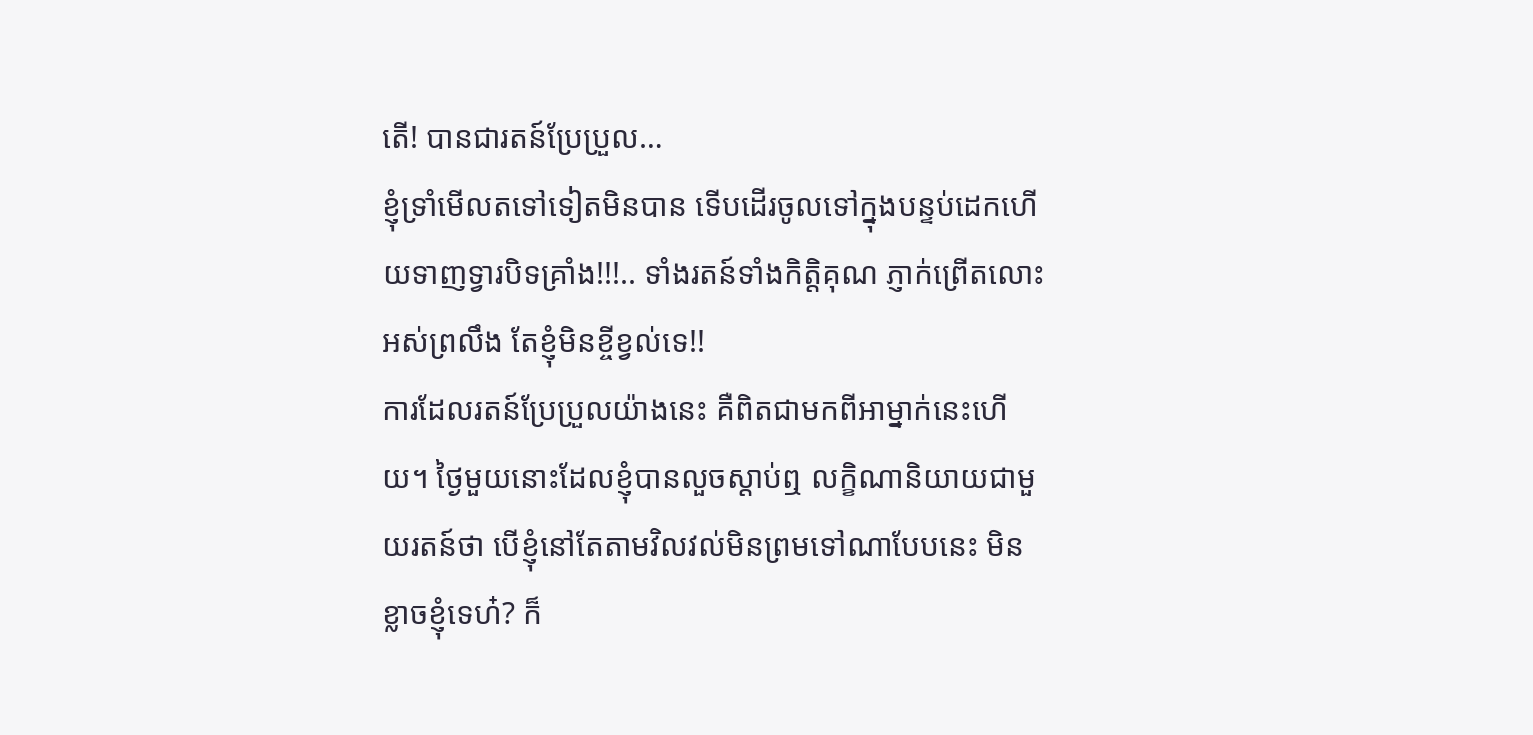តើ! បានជារតន៍ប្រែប្រួល…
ខ្ញុំទ្រាំមើលតទៅទៀតមិនបាន ទើបដើរចូលទៅក្នុងបន្ទប់ដេកហើយទាញទ្វារបិទគ្រាំង!!!.. ទាំងរតន៍ទាំងកិត្តិគុណ ភ្ញាក់ព្រើតលោះអស់ព្រលឹង តែខ្ញុំមិនខ្ចីខ្វល់ទេ!!
ការដែលរតន៍ប្រែប្រួលយ៉ាងនេះ គឺពិតជាមកពីអាម្នាក់នេះហើយ។ ថ្ងៃមួយនោះដែលខ្ញុំបានលួចស្តាប់ឮ លក្ខិណានិយាយជាមួយរតន៍ថា បើខ្ញុំនៅតែតាមវិលវល់មិនព្រមទៅណាបែបនេះ មិនខ្លាចខ្ញុំទេហ៎? ក៏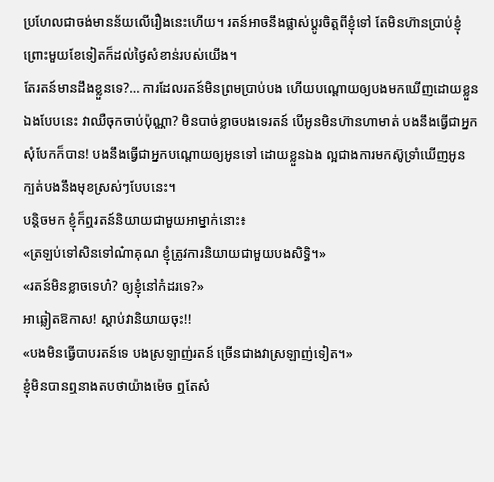ប្រហែលជាចង់មានន័យលើរឿងនេះហើយ។ រតន៍អាចនឹងផ្លាស់ប្តូរចិត្តពីខ្ញុំទៅ តែមិនហ៊ានប្រាប់ខ្ញុំព្រោះមួយខែទៀតក៏ដល់ថ្ងៃសំខាន់របស់យើង។
តែរតន៍មានដឹងខ្លួនទេ?… ការដែលរតន៍មិនព្រមប្រាប់បង ហើយបណ្តោយឲ្យបងមកឃើញដោយខ្លួនឯងបែបនេះ វាឈឺចុកចាប់ប៉ុណ្ណា? មិនបាច់ខ្លាចបងទេរតន៍ បើអូនមិនហ៊ានហាមាត់ បងនឹងធ្វើជាអ្នកសុំបែកក៏បាន! បងនឹងធ្វើជាអ្នកបណ្តោយឲ្យអូនទៅ ដោយខ្លួនឯង ល្អជាងការមកស៊ូទ្រាំឃើញអូន ក្បត់បងនឹងមុខស្រស់ៗបែបនេះ។
បន្តិចមក ខ្ញុំក៏ឮរតន៍និយាយជាមួយអាម្នាក់នោះ៖
«ត្រឡប់ទៅសិនទៅណ៎ាគុណ ខ្ញុំត្រូវការនិយាយជាមួយបងសិទ្ធិ។»
«រតន៍មិនខ្លាចទេហ៎? ឲ្យខ្ញុំនៅកំដរទេ?»
អាឆ្លៀតឱកាស! ស្តាប់វានិយាយចុះ!!
«បងមិនធ្វើបាបរតន៍ទេ បងស្រឡាញ់រតន៍ ច្រើនជាងវាស្រឡាញ់ទៀត។»
ខ្ញុំមិនបានឮនាងតបថាយ៉ាងម៉េច ឮតែសំ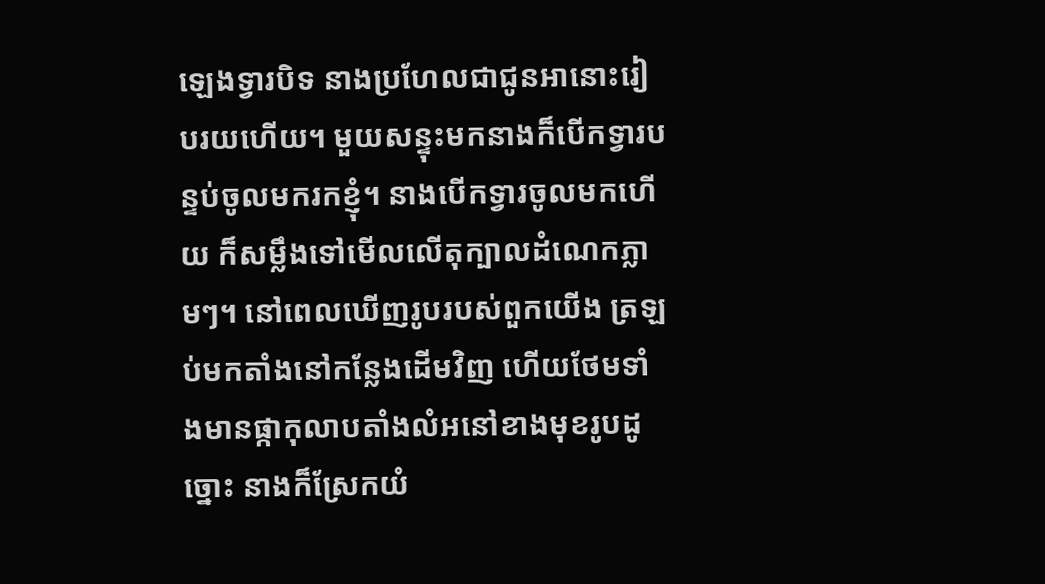ឡេងទ្វារបិទ នាងប្រហែលជាជូនអានោះរៀបរយហើយ។ មួយសន្ទុះមកនាងក៏បើកទ្វារបន្ទប់ចូលមករកខ្ញុំ។ នាងបើកទ្វារចូលមកហើយ ក៏សម្លឹងទៅមើលលើតុក្បាលដំណេកភ្លាមៗ។ នៅពេលឃើញរូបរបស់ពួកយើង ត្រឡប់មកតាំងនៅកន្លែងដើមវិញ ហើយថែមទាំងមានផ្កាកុលាបតាំងលំអនៅខាងមុខរូបដូច្នោះ នាងក៏ស្រែកយំ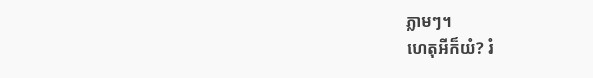ភ្លាមៗ។
ហេតុអីក៏យំ? រំ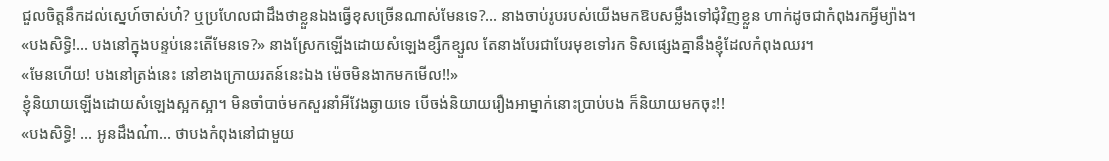ជួលចិត្តនឹកដល់ស្នេហ៍ចាស់ហ៎? ឬប្រហែលជាដឹងថាខ្លួនឯងធ្វើខុសច្រើនណាស់មែនទេ?… នាងចាប់រូបរបស់យើងមកឱបសម្លឹងទៅជុំវិញខ្លួន ហាក់ដូចជាកំពុងរកអ្វីម្យ៉ាង។
«បងសិទ្ធិ!… បងនៅក្នុងបន្ទប់នេះតើមែនទេ?» នាងស្រែកឡើងដោយសំឡេងខ្សឹកខ្សួល តែនាងបែរជាបែរមុខទៅរក ទិសផ្សេងគ្នានឹងខ្ញុំដែលកំពុងឈរ។
«មែនហើយ! បងនៅត្រង់នេះ នៅខាងក្រោយរតន៍នេះឯង ម៉េចមិនងាកមកមើល!!»
ខ្ញុំនិយាយឡើងដោយសំឡេងស្អកស្អា។ មិនចាំបាច់មកសួរនាំអីវែងឆ្ងាយទេ បើចង់និយាយរឿងអាម្នាក់នោះប្រាប់បង ក៏និយាយមកចុះ!!
«បងសិទ្ធិ! … អូនដឹងណ៎ា… ថាបងកំពុងនៅជាមួយ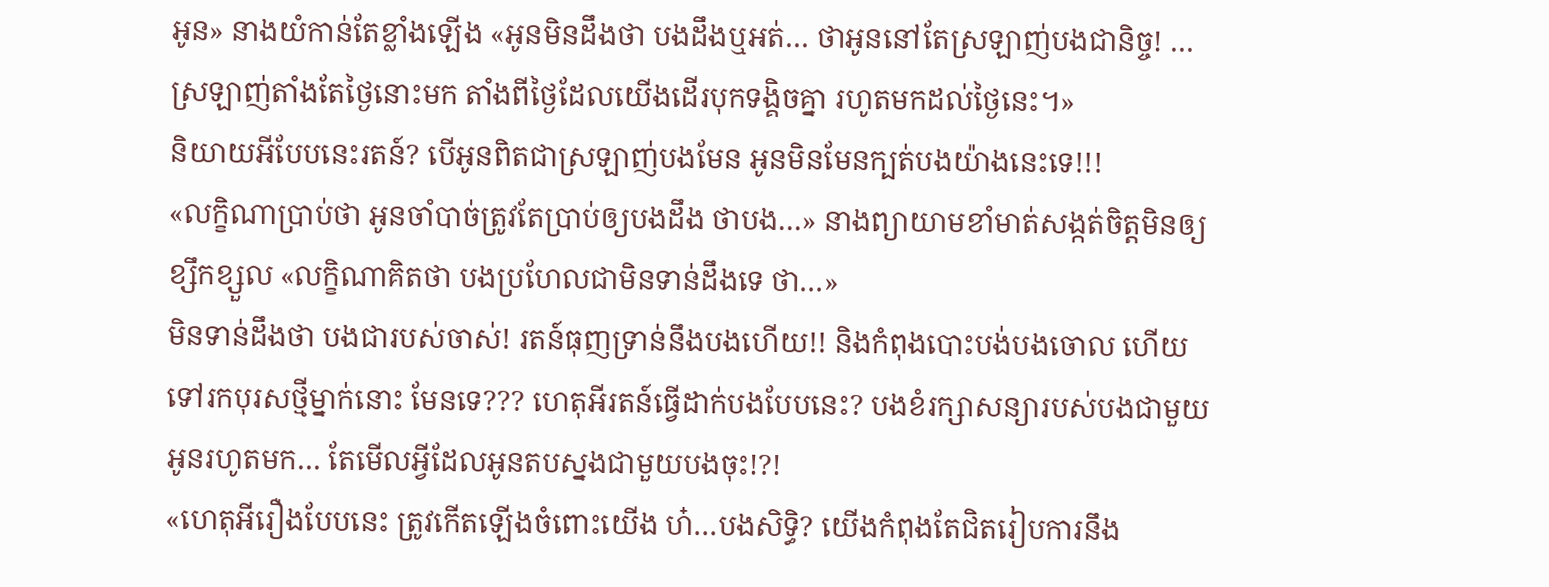អូន» នាងយំកាន់តែខ្លាំងឡើង «អូនមិនដឹងថា បងដឹងឬអត់… ថាអូននៅតែស្រឡាញ់បងជានិច្ច! …ស្រឡាញ់តាំងតែថ្ងៃនោះមក តាំងពីថ្ងៃដែលយើងដើរបុកទង្គិចគ្នា រហូតមកដល់ថ្ងៃនេះ។»
និយាយអីបែបនេះរតន៍? បើអូនពិតជាស្រឡាញ់បងមែន អូនមិនមែនក្បត់បងយ៉ាងនេះទេ!!!
«លក្ខិណាប្រាប់ថា អូនចាំបាច់ត្រូវតែប្រាប់ឲ្យបងដឹង ថាបង…» នាងព្យាយាមខាំមាត់សង្កត់ចិត្តមិនឲ្យខ្សឹកខ្សួល «លក្ខិណាគិតថា បងប្រហែលជាមិនទាន់ដឹងទេ ថា…»
មិនទាន់ដឹងថា បងជារបស់ចាស់! រតន៍ធុញទ្រាន់នឹងបងហើយ!! និងកំពុងបោះបង់បងចោល ហើយទៅរកបុរសថ្មីម្នាក់នោះ មែនទេ??? ហេតុអីរតន៍ធ្វើដាក់បងបែបនេះ? បងខំរក្សាសន្យារបស់បងជាមួយអូនរហូតមក… តែមើលអ្វីដែលអូនតបស្នងជាមួយបងចុះ!?!
«ហេតុអីរឿងបែបនេះ ត្រូវកើតឡើងចំពោះយើង ហ៎…បងសិទ្ធិ? យើងកំពុងតែជិតរៀបការនឹង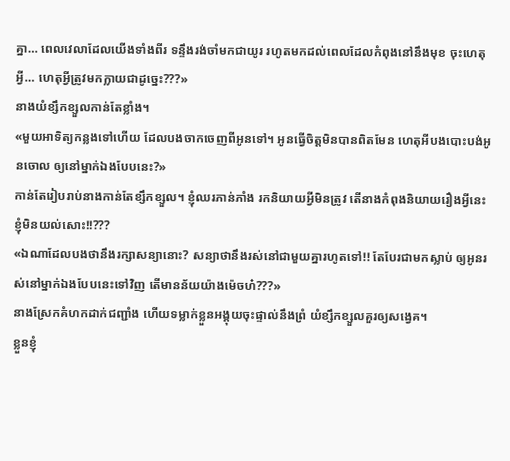គ្នា… ពេលវេលាដែលយើងទាំងពីរ ទន្ទឹងរង់ចាំមកជាយូរ រហូតមកដល់ពេលដែលកំពុងនៅនឹងមុខ ចុះហេតុអ្វី… ហេតុអ្វីត្រូវមកក្លាយជាដូច្នេះ???»
នាងយំខ្សឹកខ្សួលកាន់តែខ្លាំង។
«មួយអាទិត្យកន្លងទៅហើយ ដែលបងចាកចេញពីអូនទៅ។ អូនធ្វើចិត្តមិនបានពិតមែន ហេតុអីបងបោះបង់អូនចោល ឲ្យនៅម្នាក់ឯងបែបនេះ?»
កាន់តែរៀបរាប់នាងកាន់តែខ្សឹកខ្សួល។ ខ្ញុំឈរភាន់ភាំង រកនិយាយអ្វីមិនត្រូវ តើនាងកំពុងនិយាយរឿងអ្វីនេះ ខ្ញុំមិនយល់សោះ!!???
«ឯណាដែលបងថានឹងរក្សាសន្យានោះ? សន្យាថានឹងរស់នៅជាមួយគ្នារហូតទៅ!! តែបែរជាមកស្លាប់ ឲ្យអូនរស់នៅម្នាក់ឯងបែបនេះទៅវិញ តើមានន័យយ៉ាងម៉េចហ៎???»
នាងស្រែកគំហកដាក់ជញ្ជាំង ហើយទម្លាក់ខ្លួនអង្គុយចុះផ្ទាល់នឹងព្រំ យំខ្សឹកខ្សួលគួរឲ្យសង្វេគ។
ខ្លួនខ្ញុំ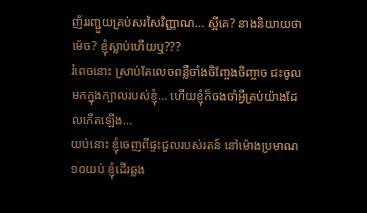ញ័ររញ្ជួយគ្រប់សរសៃវិញ្ញាណ… ស្អីគេ? នាងនិយាយថាម៉េច? ខ្ញុំស្លាប់ហើយឬ???
រំពេចនោះ ស្រាប់តែលេចពន្លឺចាំងចិញ្ចែងចិញ្ចាច ជះចូលមកក្នុងក្បាលរបស់ខ្ញុំ… ហើយខ្ញុំក៏ចងចាំអ្វីគ្រប់យ៉ាងដែលកើតឡើង…
យប់នោះ ខ្ញុំចេញពីផ្ទះជួលរបស់រតន៍ នៅម៉ោងប្រមាណ១០យប់ ខ្ញុំដើរឆ្លង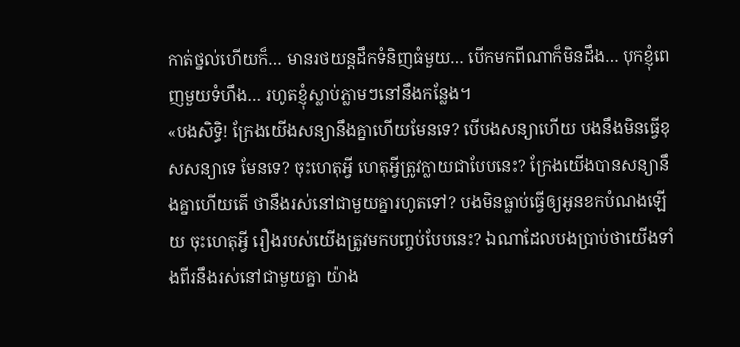កាត់ថ្នល់ហើយក៏… មានរថយន្តដឹកទំនិញធំមួយ… បើកមកពីណាក៏មិនដឹង… បុកខ្ញុំពេញមួយទំហឹង… រហូតខ្ញុំស្លាប់ភ្លាមៗនៅនឹងកន្លែង។
«បងសិទ្ធិ! ក្រែងយើងសន្យានឹងគ្នាហើយមែនទេ? បើបងសន្យាហើយ បងនឹងមិនធ្វើខុសសន្យាទេ មែនទេ? ចុះហេតុអ្វី ហេតុអ្វីត្រូវក្លាយជាបែបនេះ? ក្រែងយើងបានសន្យានឹងគ្នាហើយតើ ថានឹងរស់នៅជាមួយគ្នារហូតទៅ? បងមិនធ្លាប់ធ្វើឲ្យអូនខកបំណងឡើយ ចុះហេតុអ្វី រឿងរបស់យើងត្រូវមកបញ្ចប់បែបនេះ? ឯណាដែលបងប្រាប់ថាយើងទាំងពីរនឹងរស់នៅជាមួយគ្នា យ៉ាង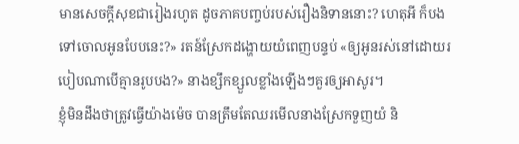មានសេចក្តីសុខជារៀងរហូត ដូចភាគបញ្ចប់របស់រឿងនិទាននោះ? ហេតុអី ក៏បងទៅចោលអូនបែបនេះ?» រតន៍ស្រែកដង្ហោយយំពេញបន្ទប់ «ឲ្យអូនរស់នៅដោយរបៀបណាបើគ្មានរូបបង?» នាងខ្សឹកខ្សួលខ្លាំងឡើងៗគួរឲ្យអាសូរ។
ខ្ញុំមិនដឹងថាត្រូវធ្វើយ៉ាងម៉េច បានត្រឹមតែឈរមើលនាងស្រែកទួញយំ និ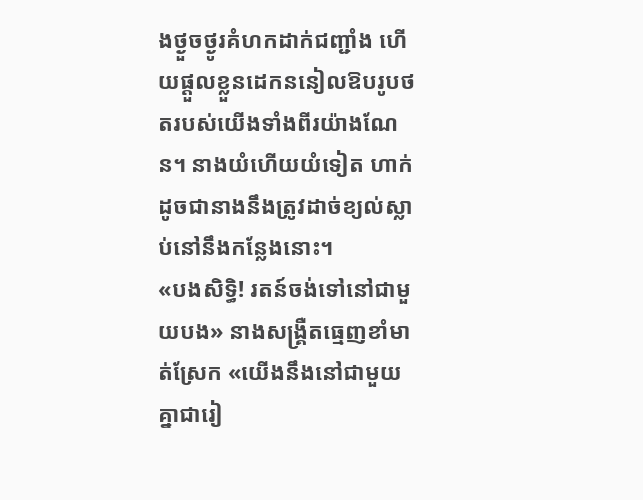ងថ្ងួចថ្ងូរគំហកដាក់ជញ្ជាំង ហើយផ្តួលខ្លួនដេកននៀលឱបរូបថតរបស់យើងទាំងពីរយ៉ាងណែន។ នាងយំហើយយំទៀត ហាក់ដូចជានាងនឹងត្រូវដាច់ខ្យល់ស្លាប់នៅនឹងកន្លែងនោះ។
«បងសិទ្ធិ! រតន៍ចង់ទៅនៅជាមួយបង» នាងសង្គ្រឺតធ្មេញខាំមាត់ស្រែក «យើងនឹងនៅជាមួយគ្នាជារៀ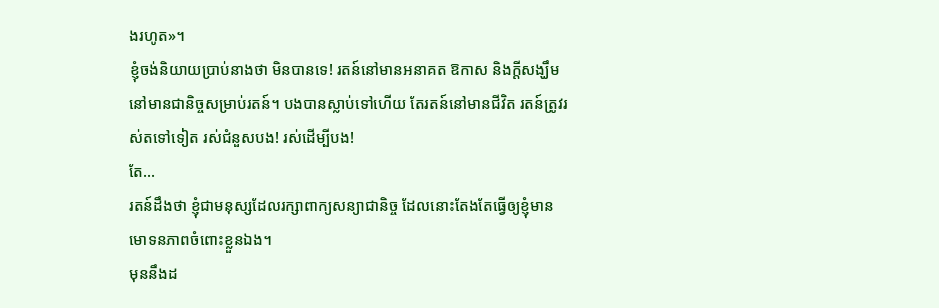ងរហូត»។
ខ្ញុំចង់និយាយប្រាប់នាងថា មិនបានទេ! រតន៍នៅមានអនាគត ឱកាស និងក្តីសង្ឃឹមនៅមានជានិច្ចសម្រាប់រតន៍។ បងបានស្លាប់ទៅហើយ តែរតន៍នៅមានជីវិត រតន៍ត្រូវរស់តទៅទៀត រស់ជំនួសបង! រស់ដើម្បីបង!
តែ…
រតន៍ដឹងថា ខ្ញុំជាមនុស្សដែលរក្សាពាក្យសន្យាជានិច្ច ដែលនោះតែងតែធ្វើឲ្យខ្ញុំមានមោទនភាពចំពោះខ្លួនឯង។
មុននឹងដ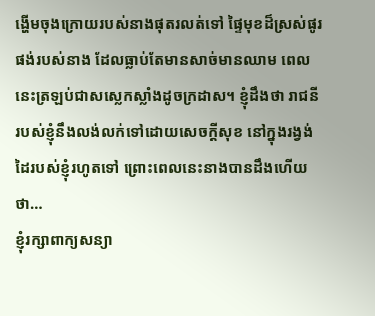ង្ហើមចុងក្រោយរបស់នាងផុតរលត់ទៅ ផ្ទៃមុខដ៏ស្រស់ផូរផង់របស់នាង ដែលធ្លាប់តែមានសាច់មានឈាម ពេលនេះត្រឡប់ជាសស្លេកស្លាំងដូចក្រដាស។ ខ្ញុំដឹងថា រាជនីរបស់ខ្ញុំនឹងលង់លក់ទៅដោយសេចក្តីសុខ នៅក្នុងរង្វង់ដៃរបស់ខ្ញុំរហូតទៅ ព្រោះពេលនេះនាងបានដឹងហើយថា…
ខ្ញុំរក្សាពាក្យសន្យា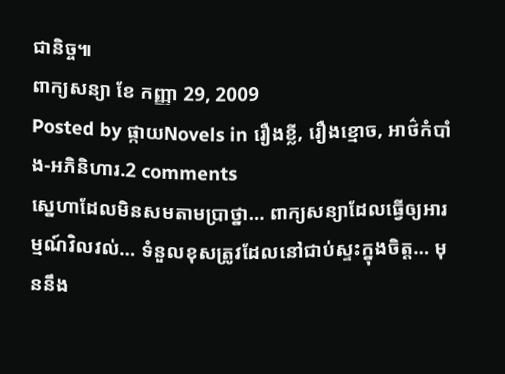ជានិច្ច៕
ពាក្យសន្យា ខែ កញ្ញា 29, 2009
Posted by ផ្កាយNovels in រឿងខ្លី, រឿងខ្មោច, អាថ៌កំបាំង-អភិនិហារ.2 comments
ស្នេហាដែលមិនសមតាមប្រាថ្នា… ពាក្យសន្យាដែលធ្វើឲ្យអារម្មណ៍វិលវល់… ទំនួលខុសត្រូវដែលនៅជាប់ស្ទះក្នុងចិត្ត… មុននឹង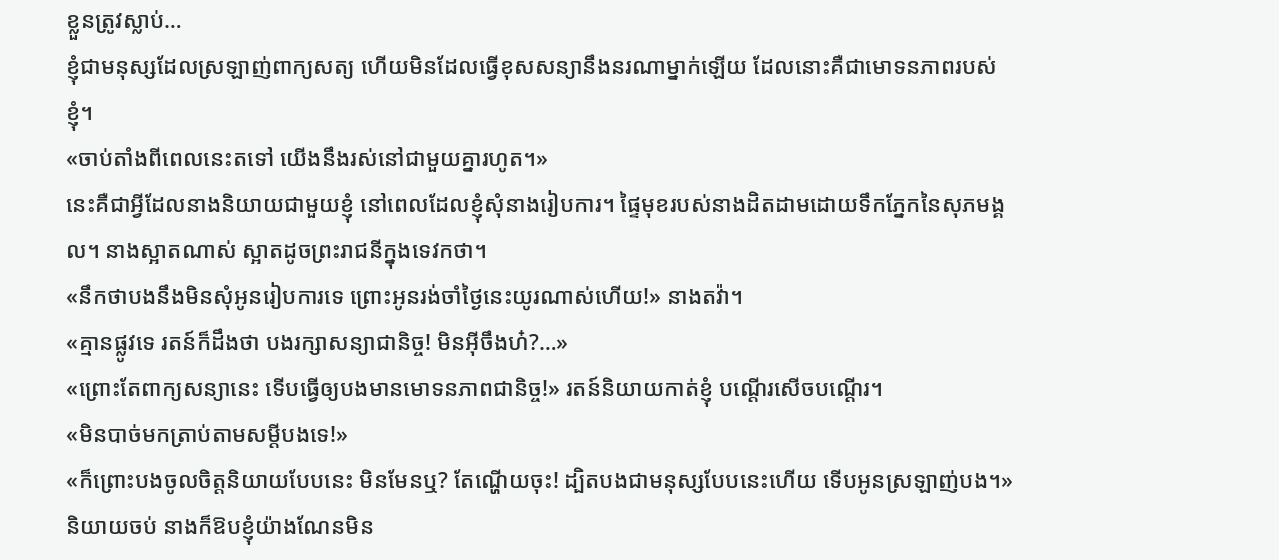ខ្លួនត្រូវស្លាប់…
ខ្ញុំជាមនុស្សដែលស្រឡាញ់ពាក្យសត្យ ហើយមិនដែលធ្វើខុសសន្យានឹងនរណាម្នាក់ឡើយ ដែលនោះគឺជាមោទនភាពរបស់ខ្ញុំ។
«ចាប់តាំងពីពេលនេះតទៅ យើងនឹងរស់នៅជាមួយគ្នារហូត។»
នេះគឺជាអ្វីដែលនាងនិយាយជាមួយខ្ញុំ នៅពេលដែលខ្ញុំសុំនាងរៀបការ។ ផ្ទៃមុខរបស់នាងដិតដាមដោយទឹកភ្នែកនៃសុភមង្គល។ នាងស្អាតណាស់ ស្អាតដូចព្រះរាជនីក្នុងទេវកថា។
«នឹកថាបងនឹងមិនសុំអូនរៀបការទេ ព្រោះអូនរង់ចាំថ្ងៃនេះយូរណាស់ហើយ!» នាងតវ៉ា។
«គ្មានផ្លូវទេ រតន៍ក៏ដឹងថា បងរក្សាសន្យាជានិច្ច! មិនអ៊ីចឹងហ៎?…»
«ព្រោះតែពាក្យសន្យានេះ ទើបធ្វើឲ្យបងមានមោទនភាពជានិច្ច!» រតន៍និយាយកាត់ខ្ញុំ បណ្តើរសើចបណ្តើរ។
«មិនបាច់មកត្រាប់តាមសម្តីបងទេ!»
«ក៏ព្រោះបងចូលចិត្តនិយាយបែបនេះ មិនមែនឬ? តែណ្ហើយចុះ! ដ្បិតបងជាមនុស្សបែបនេះហើយ ទើបអូនស្រឡាញ់បង។»
និយាយចប់ នាងក៏ឱបខ្ញុំយ៉ាងណែនមិន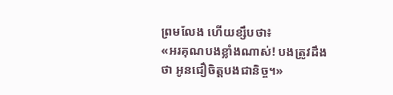ព្រមលែង ហើយខ្សឹបថា៖
«អរគុណបងខ្លាំងណាស់! បងត្រូវដឹងថា អូនជឿចិត្តបងជានិច្ច។»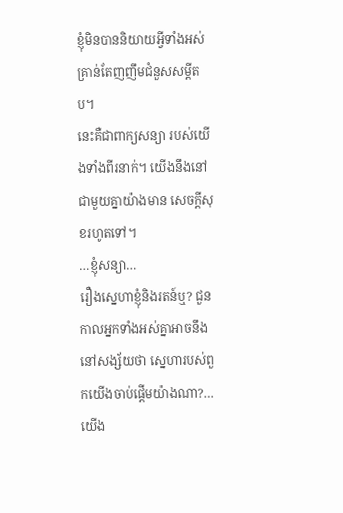ខ្ញុំមិនបាននិយាយអ្វីទាំងអស់ គ្រាន់តែញញឹមជំនួសសម្តីតប។
នេះគឺជាពាក្យសន្យា របស់យើងទាំងពីរនាក់។ យើងនឹងនៅជាមួយគ្នាយ៉ាងមាន សេចក្តីសុខរហូតទៅ។
…ខ្ញុំសន្យា…
រឿងស្នេហាខ្ញុំនិងរតន៍ឬ? ជួនកាលអ្នកទាំងអស់គ្នាអាចនឹងនៅសង្ស័យថា ស្នេហារបស់ពួកយើងចាប់ផ្តើមយ៉ាងណា?…
យើង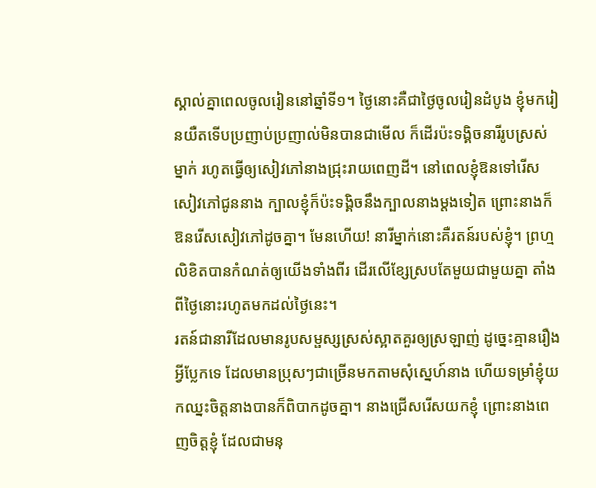ស្គាល់គ្នាពេលចូលរៀននៅឆ្នាំទី១។ ថ្ងៃនោះគឺជាថ្ងៃចូលរៀនដំបូង ខ្ញុំមករៀនយឺតទើបប្រញាប់ប្រញាល់មិនបានជាមើល ក៏ដើរប៉ះទង្គិចនារីរូបស្រស់ម្នាក់ រហូតធ្វើឲ្យសៀវភៅនាងជ្រុះរាយពេញដី។ នៅពេលខ្ញុំឱនទៅរើសសៀវភៅជូននាង ក្បាលខ្ញុំក៏ប៉ះទង្គិចនឹងក្បាលនាងម្តងទៀត ព្រោះនាងក៏ឱនរើសសៀវភៅដូចគ្នា។ មែនហើយ! នារីម្នាក់នោះគឺរតន៍របស់ខ្ញុំ។ ព្រហ្មលិខិតបានកំណត់ឲ្យយើងទាំងពីរ ដើរលើខ្សែស្របតែមួយជាមួយគ្នា តាំងពីថ្ងៃនោះរហូតមកដល់ថ្ងៃនេះ។
រតន៍ជានារីដែលមានរូបសម្ផស្សស្រស់ស្អាតគួរឲ្យស្រឡាញ់ ដូច្នេះគ្មានរឿងអ្វីប្លែកទេ ដែលមានប្រុសៗជាច្រើនមកតាមសុំស្នេហ៍នាង ហើយទម្រាំខ្ញុំយកឈ្នះចិត្តនាងបានក៏ពិបាកដូចគ្នា។ នាងជ្រើសរើសយកខ្ញុំ ព្រោះនាងពេញចិត្តខ្ញុំ ដែលជាមនុ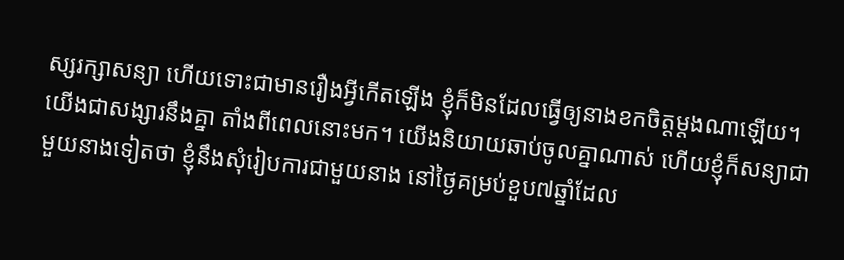ស្សរក្សាសន្យា ហើយទោះជាមានរឿងអ្វីកើតឡើង ខ្ញុំក៏មិនដែលធ្វើឲ្យនាងខកចិត្តម្តងណាឡើយ។
យើងជាសង្សារនឹងគ្នា តាំងពីពេលនោះមក។ យើងនិយាយឆាប់ចូលគ្នាណាស់ ហើយខ្ញុំក៏សន្យាជាមួយនាងទៀតថា ខ្ញុំនឹងសុំរៀបការជាមួយនាង នៅថ្ងៃគម្រប់ខួប៧ឆ្នាំដែល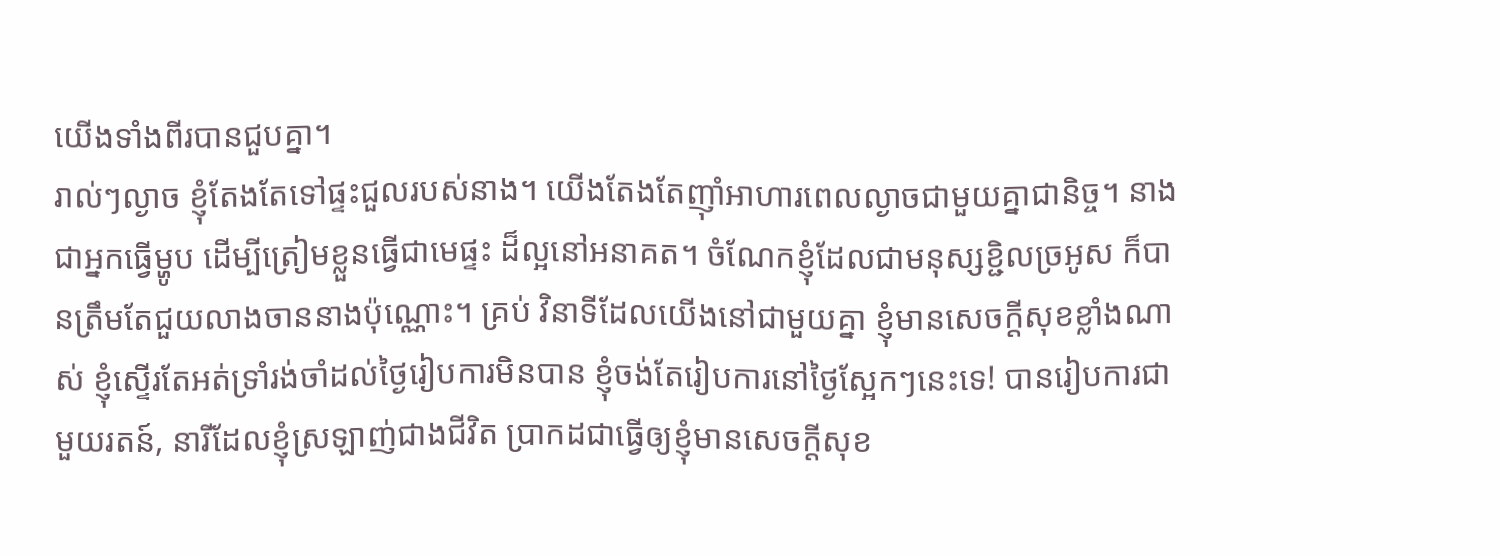យើងទាំងពីរបានជួបគ្នា។
រាល់ៗល្ងាច ខ្ញុំតែងតែទៅផ្ទះជួលរបស់នាង។ យើងតែងតែញ៉ាំអាហារពេលល្ងាចជាមួយគ្នាជានិច្ច។ នាងជាអ្នកធ្វើម្ហូប ដើម្បីត្រៀមខ្លួនធ្វើជាមេផ្ទះ ដ៏ល្អនៅអនាគត។ ចំណែកខ្ញុំដែលជាមនុស្សខ្ជិលច្រអូស ក៏បានត្រឹមតែជួយលាងចាននាងប៉ុណ្ណោះ។ គ្រប់ វិនាទីដែលយើងនៅជាមួយគ្នា ខ្ញុំមានសេចក្តីសុខខ្លាំងណាស់ ខ្ញុំស្ទើរតែអត់ទ្រាំរង់ចាំដល់ថ្ងៃរៀបការមិនបាន ខ្ញុំចង់តែរៀបការនៅថ្ងៃស្អែកៗនេះទេ! បានរៀបការជាមួយរតន៍, នារីដែលខ្ញុំស្រឡាញ់ជាងជីវិត ប្រាកដជាធ្វើឲ្យខ្ញុំមានសេចក្តីសុខ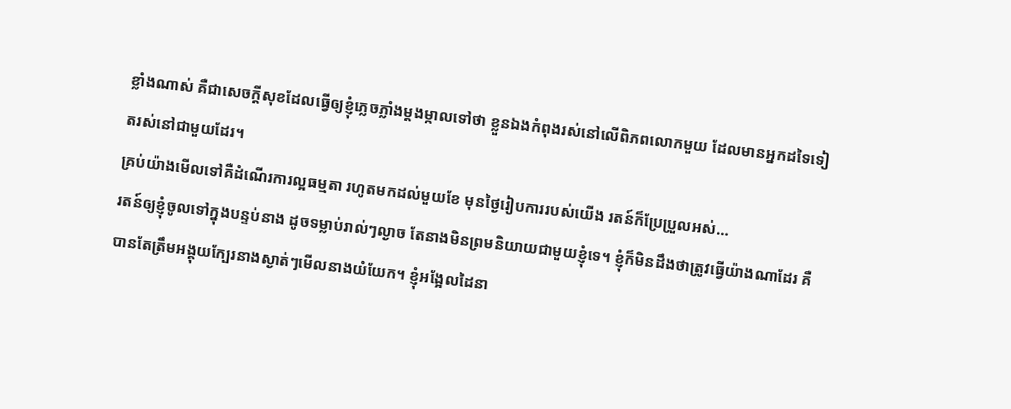ខ្លាំងណាស់ គឺជាសេចក្តីសុខដែលធ្វើឲ្យខ្ញុំភ្លេចភ្លាំងម្តងម្កាលទៅថា ខ្លួនឯងកំពុងរស់នៅលើពិភពលោកមួយ ដែលមានអ្នកដទៃទៀតរស់នៅជាមួយដែរ។
គ្រប់យ៉ាងមើលទៅគឺដំណើរការល្អធម្មតា រហូតមកដល់មួយខែ មុនថ្ងៃរៀបការរបស់យើង រតន៍ក៏ប្រែប្រួលអស់…
រតន៍ឲ្យខ្ញុំចូលទៅក្នុងបន្ទប់នាង ដូចទម្លាប់រាល់ៗល្ងាច តែនាងមិនព្រមនិយាយជាមួយខ្ញុំទេ។ ខ្ញុំក៏មិនដឹងថាត្រូវធ្វើយ៉ាងណាដែរ គឺបានតែត្រឹមអង្គុយក្បែរនាងស្ងាត់ៗមើលនាងយំយែក។ ខ្ញុំអង្អែលដៃនា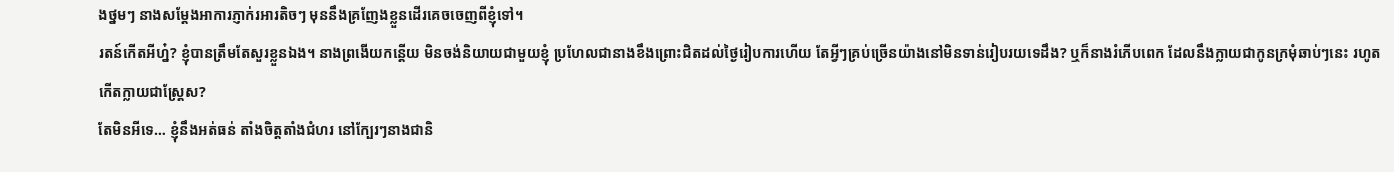ងថ្នមៗ នាងសម្តែងអាការភ្ញាក់រអារតិចៗ មុននឹងគ្រញែងខ្លួនដើរគេចចេញពីខ្ញុំទៅ។
រតន៍កើតអីហ្ន៎? ខ្ញុំបានត្រឹមតែសួរខ្លួនឯង។ នាងព្រងើយកន្តើយ មិនចង់និយាយជាមួយខ្ញុំ ប្រហែលជានាងខឹងព្រោះជិតដល់ថ្ងៃរៀបការហើយ តែអ្វីៗគ្រប់ច្រើនយ៉ាងនៅមិនទាន់រៀបរយទេដឹង? ឬក៏នាងរំភើបពេក ដែលនឹងក្លាយជាកូនក្រមុំឆាប់ៗនេះ រហូតកើតក្លាយជាស្ត្រែស?
តែមិនអីទេ… ខ្ញុំនឹងអត់ធន់ តាំងចិត្តតាំងជំហរ នៅក្បែរៗនាងជានិ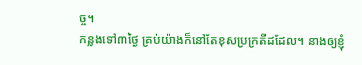ច្ច។
កន្លងទៅ៣ថ្ងៃ គ្រប់យ៉ាងក៏នៅតែខុសប្រក្រតីដដែល។ នាងឲ្យខ្ញុំ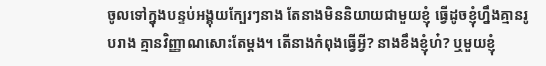ចូលទៅក្នុងបន្ទប់អង្គុយក្បែរៗនាង តែនាងមិននិយាយជាមួយខ្ញុំ ធ្វើដូចខ្ញុំហ្នឹងគ្មានរូបរាង គ្មានវិញ្ញាណសោះតែម្តង។ តើនាងកំពុងធ្វើអ្វី? នាងខឹងខ្ញុំហ៎? ឬមួយខ្ញុំ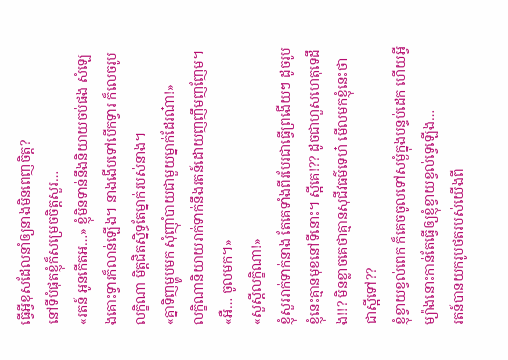ធ្វើអ្វីខុសដែលនាំឲ្យនាងមិនពេញចិត្ត?
នៅទីបំផុតខ្ញុំក៏សម្រេចចិត្តសួរ…
«រតន៍ អូនកើតអ…» ខ្ញុំមិនទាន់នឹងនិយាយចប់ផង សំឡេងគោះទ្វារក៏លាន់ឡើង។ នាងងើបទៅបើកទ្វារ ក៏លេចរូបលក្ខិណា មិត្តជិតស្និទ្ធតែម្នាក់របស់នាង។
«គ្នាទិញម្ហូបមក សុំញ៉ាំបាយជាមួយម្នាក់ដែរណ៎ា!»
លក្ខិណានិយាយរាក់ទាក់នឹងរតន៍ដោយញញឹមញញែម។
«អឺ… ចូលមក។»
«សួស្តីលក្ខិណា!»
ខ្ញុំសួររាក់ទាក់នាង តែគេទាំងពីរបែរជាធ្វើព្រងើយៗ ដូចរូបខ្ញុំនេះគ្មានមុខនៅទីនោះ។ ស្អីគេ!?? ដូចជាហួសហេតុទេដឹង!!? មិនខ្លាចគេថាគ្មានសុជីវធម៌ទេហ៎ មើលមកខ្ញុំនេះថាជាស្អីទៅ??
ខ្ញុំខ្វាយខ្វល់ពេក ក៏គេចចូលទៅសម្ងំក្នុងបន្ទប់ដេក ហើយអ្វីម្យ៉ាងនោះកាន់តែធ្វើឲ្យខ្ញុំខ្វាយខ្វល់ទ្វេឡើង…
រតន៍បានយករូបថតរបស់យើងពី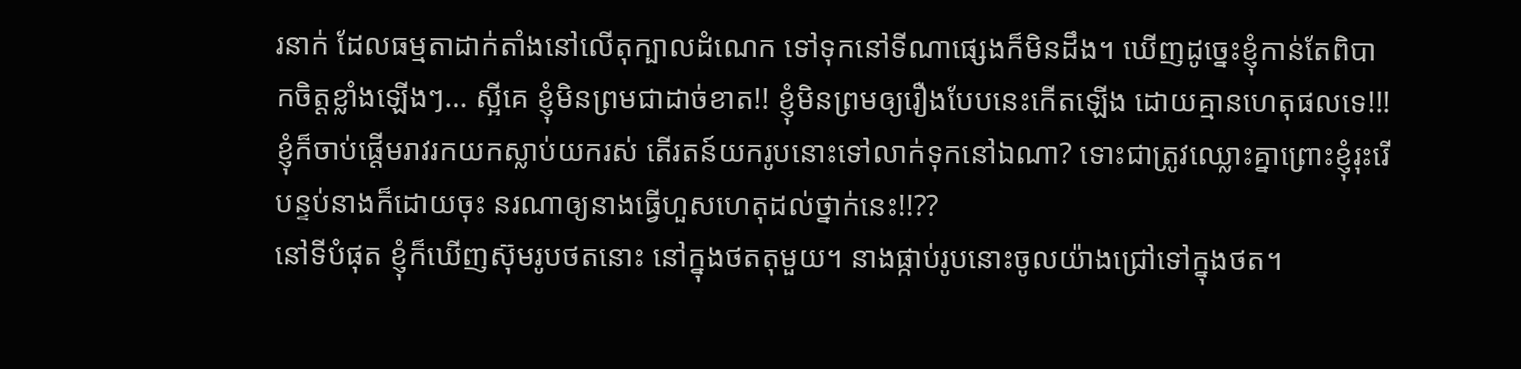រនាក់ ដែលធម្មតាដាក់តាំងនៅលើតុក្បាលដំណេក ទៅទុកនៅទីណាផ្សេងក៏មិនដឹង។ ឃើញដូច្នេះខ្ញុំកាន់តែពិបាកចិត្តខ្លាំងឡើងៗ… ស្អីគេ ខ្ញុំមិនព្រមជាដាច់ខាត!! ខ្ញុំមិនព្រមឲ្យរឿងបែបនេះកើតឡើង ដោយគ្មានហេតុផលទេ!!!
ខ្ញុំក៏ចាប់ផ្តើមរាវរកយកស្លាប់យករស់ តើរតន៍យករូបនោះទៅលាក់ទុកនៅឯណា? ទោះជាត្រូវឈ្លោះគ្នាព្រោះខ្ញុំរុះរើបន្ទប់នាងក៏ដោយចុះ នរណាឲ្យនាងធ្វើហួសហេតុដល់ថ្នាក់នេះ!!??
នៅទីបំផុត ខ្ញុំក៏ឃើញស៊ុមរូបថតនោះ នៅក្នុងថតតុមួយ។ នាងផ្កាប់រូបនោះចូលយ៉ាងជ្រៅទៅក្នុងថត។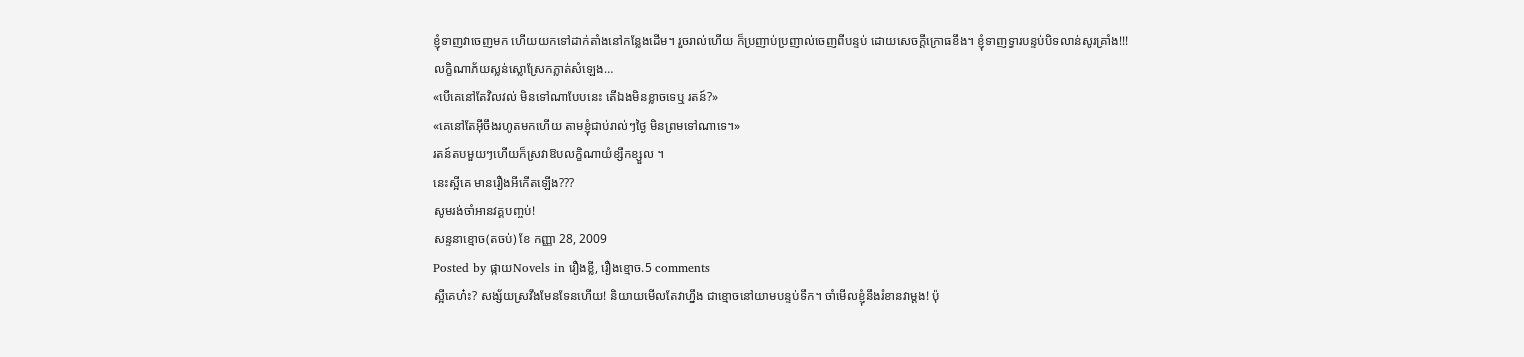ខ្ញុំទាញវាចេញមក ហើយយកទៅដាក់តាំងនៅកន្លែងដើម។ រួចរាល់ហើយ ក៏ប្រញាប់ប្រញាល់ចេញពីបន្ទប់ ដោយសេចក្តីក្រោធខឹង។ ខ្ញុំទាញទ្វារបន្ទប់បិទលាន់សូរគ្រាំង!!!
លក្ខិណាភ័យស្លន់ស្លោស្រែកភ្លាត់សំឡេង…
«បើគេនៅតែវិលវល់ មិនទៅណាបែបនេះ តើឯងមិនខ្លាចទេឬ រតន៍?»
«គេនៅតែអ៊ីចឹងរហូតមកហើយ តាមខ្ញុំជាប់រាល់ៗថ្ងៃ មិនព្រមទៅណាទេ។»
រតន៍តបមួយៗហើយក៏ស្រវាឱបលក្ខិណាយំខ្សឹកខ្សួល ។
នេះស្អីគេ មានរឿងអីកើតឡើង???
សូមរង់ចាំអានវគ្គបញ្ចប់!
សន្ទនាខ្មោច(តចប់) ខែ កញ្ញា 28, 2009
Posted by ផ្កាយNovels in រឿងខ្លី, រឿងខ្មោច.5 comments
ស្អីគេហ៎ះ? សង្ស័យស្រវឹងមែនទែនហើយ! និយាយមើលតែវាហ្នឹង ជាខ្មោចនៅយាមបន្ទប់ទឹក។ ចាំមើលខ្ញុំនឹងរំខានវាម្តង! ប៉ុ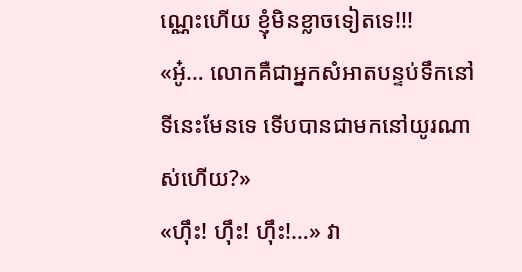ណ្ណេះហើយ ខ្ញុំមិនខ្លាចទៀតទេ!!!
«អូ៎… លោកគឺជាអ្នកសំអាតបន្ទប់ទឹកនៅទីនេះមែនទេ ទើបបានជាមកនៅយូរណាស់ហើយ?»
«ហ៊ឹះ! ហ៊ឹះ! ហ៊ឹះ!…» វា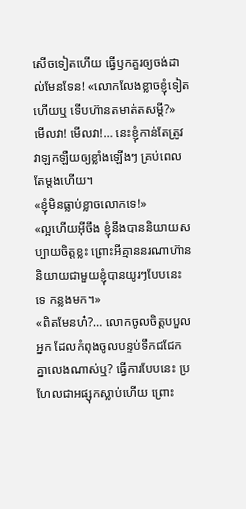សើចទៀតហើយ ធ្វើឫកគួរឲ្យចង់ដាល់មែនទែន! «លោកលែងខ្លាចខ្ញុំទៀតហើយឬ ទើបហ៊ានតមាត់តសម្តី?»
មើលវា! មើលវា!… នេះខ្ញុំកាន់តែត្រូវវាឡកឡឺយឲ្យខ្លាំងឡើងៗ គ្រប់ពេលតែម្តងហើយ។
«ខ្ញុំមិនធ្លាប់ខ្លាចលោកទេ!»
«ល្អហើយអ៊ីចឹង ខ្ញុំនឹងបាននិយាយសប្បាយចិត្តខ្លះ ព្រោះអីគ្មាននរណាហ៊ាននិយាយជាមួយខ្ញុំបានយូរៗបែបនេះទេ កន្លងមក។»
«ពិតមែនហ៎?… លោកចូលចិត្តបបួលអ្នក ដែលកំពុងចូលបន្ទប់ទឹកជជែកគ្នាលេងណាស់ឬ? ធ្វើការបែបនេះ ប្រហែលជាអផ្សុកស្លាប់ហើយ ព្រោះ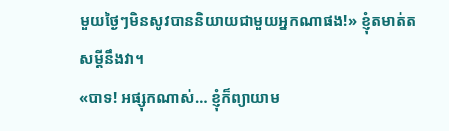មួយថ្ងៃៗមិនសូវបាននិយាយជាមួយអ្នកណាផង!» ខ្ញុំតមាត់តសម្តីនឹងវា។
«បាទ! អផ្សុកណាស់… ខ្ញុំក៏ព្យាយាម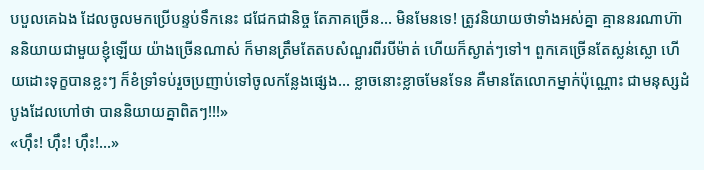បបួលគេឯង ដែលចូលមកប្រើបន្ទប់ទឹកនេះ ជជែកជានិច្ច តែភាគច្រើន… មិនមែនទេ! ត្រូវនិយាយថាទាំងអស់គ្នា គ្មាននរណាហ៊ាននិយាយជាមួយខ្ញុំឡើយ យ៉ាងច្រើនណាស់ ក៏មានត្រឹមតែតបសំណួរពីរបីម៉ាត់ ហើយក៏ស្ងាត់ៗទៅ។ ពួកគេច្រើនតែស្លន់ស្លោ ហើយដោះទុក្ខបានខ្លះៗ ក៏ខំទ្រាំទប់រួចប្រញាប់ទៅចូលកន្លែងផ្សេង… ខ្លាចនោះខ្លាចមែនទែន គឺមានតែលោកម្នាក់ប៉ុណ្ណោះ ជាមនុស្សដំបូងដែលហៅថា បាននិយាយគ្នាពិតៗ!!!»
«ហ៊ឹះ! ហ៊ឹះ! ហ៊ឹះ!…»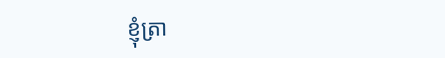ខ្ញុំត្រា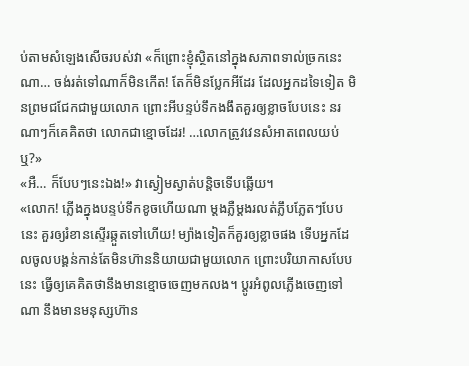ប់តាមសំឡេងសើចរបស់វា «ក៏ព្រោះខ្ញុំស្ថិតនៅក្នុងសភាពទាល់ច្រកនេះណា… ចង់រត់ទៅណាក៏មិនកើត! តែក៏មិនប្លែកអីដែរ ដែលអ្នកដទៃទៀត មិនព្រមជជែកជាមួយលោក ព្រោះអីបន្ទប់ទឹកងងឹតគួរឲ្យខ្លាចបែបនេះ នរណាៗក៏គេគិតថា លោកជាខ្មោចដែរ! …លោកត្រូវវេនសំអាតពេលយប់ឬ?»
«អឺ… ក៏បែបៗនេះឯង!» វាស្ងៀមស្ងាត់បន្តិចទើបឆ្លើយ។
«លោក! ភ្លើងក្នុងបន្ទប់ទឹកខូចហើយណា ម្តងភ្លឺម្តងរលត់ភ្លឹបភ្លែតៗបែបនេះ គួរឲ្យរំខានស្ទើរឆ្កួតទៅហើយ! ម្យ៉ាងទៀតក៏គួរឲ្យខ្លាចផង ទើបអ្នកដែលចូលបង្គន់កាន់តែមិនហ៊ាននិយាយជាមួយលោក ព្រោះបរិយាកាសបែបនេះ ធ្វើឲ្យគេគិតថានឹងមានខ្មោចចេញមកលង។ ប្តូរអំពូលភ្លើងចេញទៅណា នឹងមានមនុស្សហ៊ាន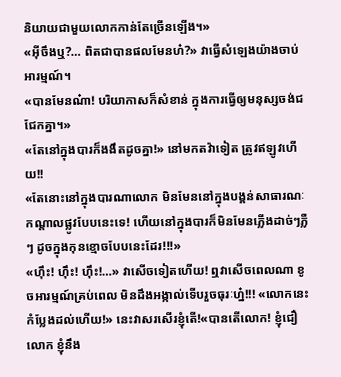និយាយជាមួយលោកកាន់តែច្រើនឡើង។»
«អ៊ីចឹងឬ?… ពិតជាបានផលមែនហ៎?» វាធ្វើសំឡេងយ៉ាងចាប់អារម្មណ៍។
«បានមែនណ៎ា! បរិយាកាសក៏សំខាន់ ក្នុងការធ្វើឲ្យមនុស្សចង់ជជែកគ្នា។»
«តែនៅក្នុងបារក៏ងងឹតដូចគ្នា!» នៅមកតវ៉ាទៀត ត្រូវឥឡូវហើយ!!
«តែនោះនៅក្នុងបារណាលោក មិនមែននៅក្នុងបង្គន់សាធារណៈកណ្តាលផ្លូវបែបនេះទេ! ហើយនៅក្នុងបារក៏មិនមែនភ្លើងដាច់ៗភ្លឺៗ ដូចក្នុងកុនខ្មោចបែបនេះដែរ!!!»
«ហ៊ឹះ! ហ៊ឹះ! ហ៊ឹះ!…» វាសើចទៀតហើយ! ឮវាសើចពេលណា ខូចអារម្មណ៍គ្រប់ពេល មិនដឹងអង្កាល់ទើបរួចធុរៈហ្ន៎!!! «លោកនេះ កំប្លែងដល់ហើយ!» នេះវាសរសើរខ្ញុំតើ!«បានតើលោក! ខ្ញុំជឿលោក ខ្ញុំនឹង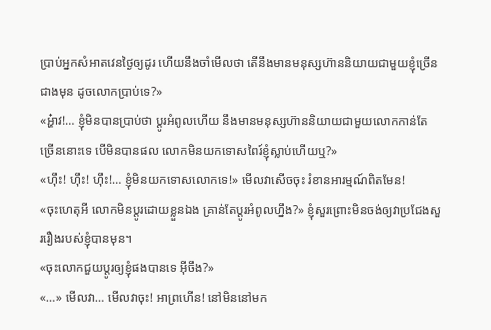ប្រាប់អ្នកសំអាតវេនថ្ងៃឲ្យដូរ ហើយនឹងចាំមើលថា តើនឹងមានមនុស្សហ៊ាននិយាយជាមួយខ្ញុំច្រើនជាងមុន ដូចលោកប្រាប់ទេ?»
«អ្ហ៎ាវ!… ខ្ញុំមិនបានប្រាប់ថា ប្តូរអំពូលហើយ នឹងមានមនុស្សហ៊ាននិយាយជាមួយលោកកាន់តែច្រើននោះទេ បើមិនបានផល លោកមិនយកទោសពៃរ៍ខ្ញុំស្លាប់ហើយឬ?»
«ហ៊ឹះ! ហ៊ឹះ! ហ៊ឹះ!… ខ្ញុំមិនយកទោសលោកទេ!» មើលវាសើចចុះ រំខានអារម្មណ៍ពិតមែន!
«ចុះហេតុអី លោកមិនប្តូរដោយខ្លួនឯង គ្រាន់តែប្តូរអំពូលហ្នឹង?» ខ្ញុំសួរព្រោះមិនចង់ឲ្យវាប្រជែងសួររឿងរបស់ខ្ញុំបានមុន។
«ចុះលោកជួយប្តូរឲ្យខ្ញុំផងបានទេ អ៊ីចឹង?»
«…» មើលវា… មើលវាចុះ! អាព្រហើន! នៅមិននៅមក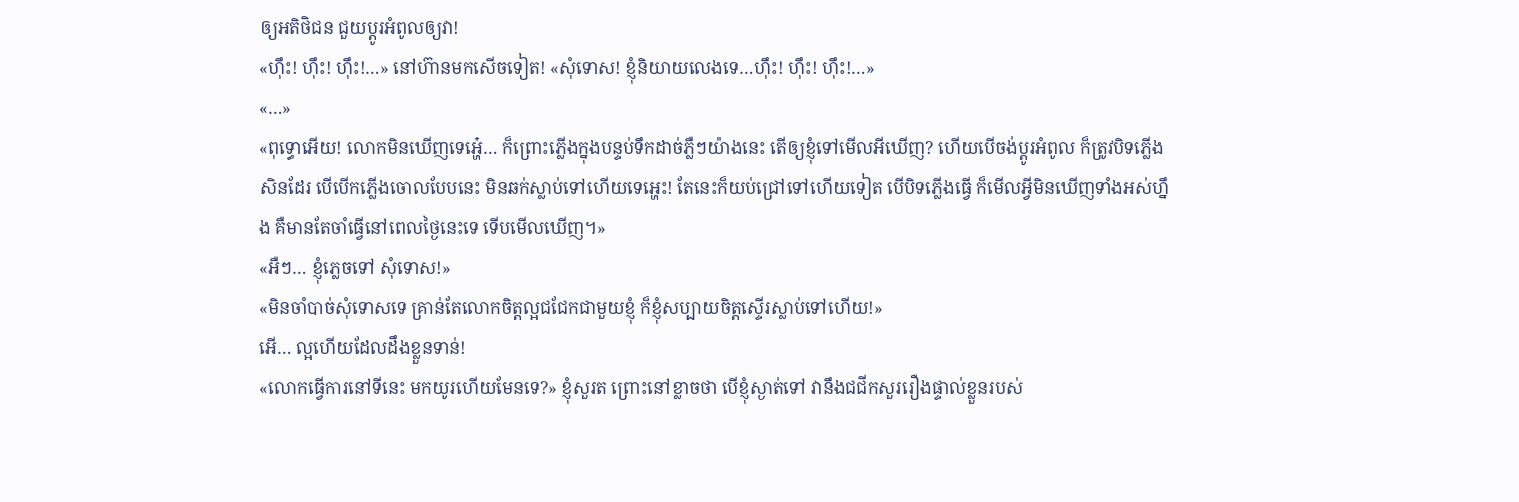ឲ្យអតិថិជន ជួយប្តូរអំពូលឲ្យវា!
«ហ៊ឹះ! ហ៊ឹះ! ហ៊ឹះ!…» នៅហ៊ានមកសើចទៀត! «សុំទោស! ខ្ញុំនិយាយលេងទេ…ហ៊ឹះ! ហ៊ឹះ! ហ៊ឹះ!…»
«…»
«ពុទ្ធោអើយ! លោកមិនឃើញទេអ្ហេ៎… ក៏ព្រោះភ្លើងក្នុងបន្ទប់ទឹកដាច់ភ្លឺៗយ៉ាងនេះ តើឲ្យខ្ញុំទៅមើលអីឃើញ? ហើយបើចង់ប្តូរអំពូល ក៏ត្រូវបិទភ្លើងសិនដែរ បើបើកភ្លើងចោលបែបនេះ មិនឆក់ស្លាប់ទៅហើយទេអ្ហេះ! តែនេះក៏យប់ជ្រៅទៅហើយទៀត បើបិទភ្លើងធ្វើ ក៏មើលអ្វីមិនឃើញទាំងអស់ហ្នឹង គឺមានតែចាំធ្វើនៅពេលថ្ងៃនេះទេ ទើបមើលឃើញ។»
«អឺៗ… ខ្ញុំភ្លេចទៅ សុំទោស!»
«មិនចាំបាច់សុំទោសទេ គ្រាន់តែលោកចិត្តល្អជជែកជាមួយខ្ញុំ ក៏ខ្ញុំសប្បាយចិត្តស្ទើរស្លាប់ទៅហើយ!»
អើ… ល្អហើយដែលដឹងខ្លួនទាន់!
«លោកធ្វើការនៅទីនេះ មកយូរហើយមែនទេ?» ខ្ញុំសួរត ព្រោះនៅខ្លាចថា បើខ្ញុំស្ងាត់ទៅ វានឹងជជីកសួររឿងផ្ទាល់ខ្លួនរបស់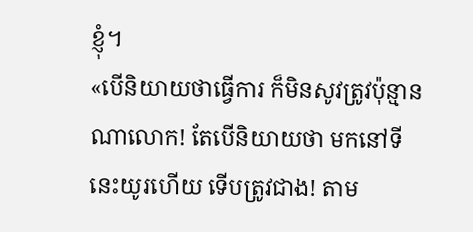ខ្ញុំ។
«បើនិយាយថាធ្វើការ ក៏មិនសូវត្រូវប៉ុន្មានណាលោក! តែបើនិយាយថា មកនៅទីនេះយូរហើយ ទើបត្រូវជាង! តាម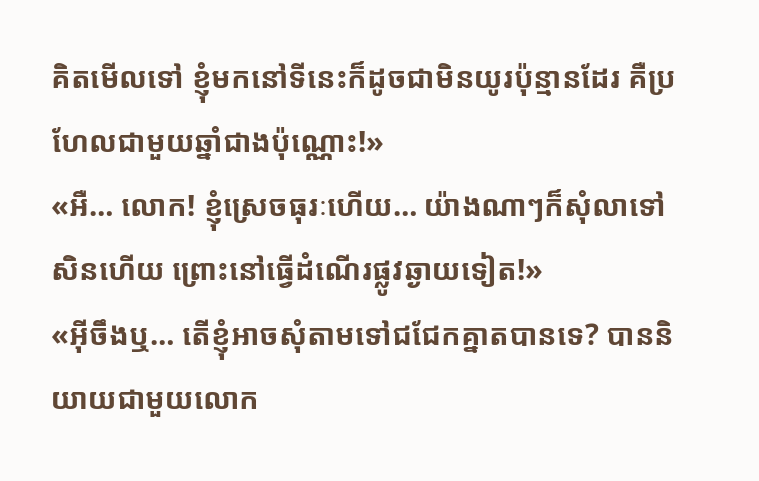គិតមើលទៅ ខ្ញុំមកនៅទីនេះក៏ដូចជាមិនយូរប៉ុន្មានដែរ គឺប្រហែលជាមួយឆ្នាំជាងប៉ុណ្ណោះ!»
«អឺ… លោក! ខ្ញុំស្រេចធុរៈហើយ… យ៉ាងណាៗក៏សុំលាទៅសិនហើយ ព្រោះនៅធ្វើដំណើរផ្លូវឆ្ងាយទៀត!»
«អ៊ីចឹងឬ… តើខ្ញុំអាចសុំតាមទៅជជែកគ្នាតបានទេ? បាននិយាយជាមួយលោក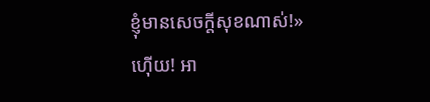ខ្ញុំមានសេចក្តីសុខណាស់!»
ហ៊ើយ! អា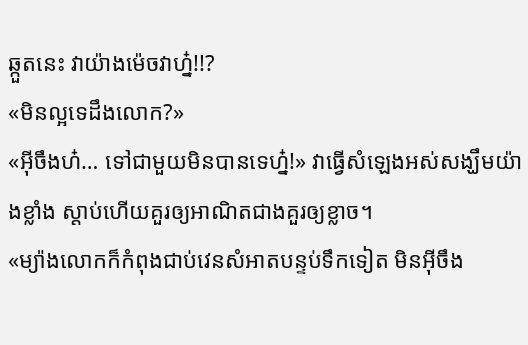ឆ្កួតនេះ វាយ៉ាងម៉េចវាហ្ន៎!!?
«មិនល្អទេដឹងលោក?»
«អ៊ីចឹងហ៎… ទៅជាមួយមិនបានទេហ្ន៎!» វាធ្វើសំឡេងអស់សង្ឃឹមយ៉ាងខ្លាំង ស្តាប់ហើយគួរឲ្យអាណិតជាងគួរឲ្យខ្លាច។
«ម្យ៉ាងលោកក៏កំពុងជាប់វេនសំអាតបន្ទប់ទឹកទៀត មិនអ៊ីចឹង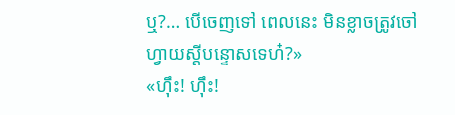ឬ?… បើចេញទៅ ពេលនេះ មិនខ្លាចត្រូវចៅហ្វាយស្តីបន្ទោសទេហ៎?»
«ហ៊ឹះ! ហ៊ឹះ!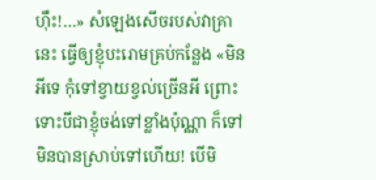ហ៊ឹះ!…» សំឡេងសើចរបស់វាគ្រានេះ ធ្វើឲ្យខ្ញុំបះរោមគ្រប់កន្លែង «មិនអីទេ កុំទៅខ្វាយខ្វល់ច្រើនអី ព្រោះទោះបីជាខ្ញុំចង់ទៅខ្លាំងប៉ុណ្ណា ក៏ទៅមិនបានស្រាប់ទៅហើយ! បើមិ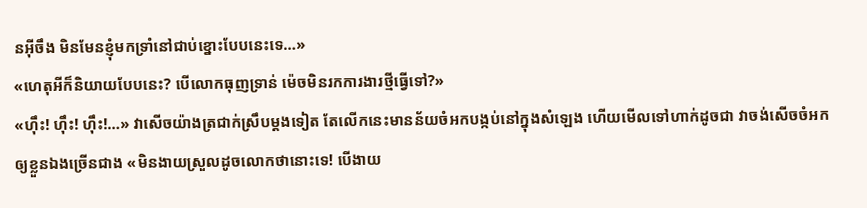នអ៊ីចឹង មិនមែនខ្ញុំមកទ្រាំនៅជាប់ខ្នោះបែបនេះទេ…»
«ហេតុអីក៏និយាយបែបនេះ? បើលោកធុញទ្រាន់ ម៉េចមិនរកការងារថ្មីធ្វើទៅ?»
«ហ៊ឹះ! ហ៊ឹះ! ហ៊ឹះ!…» វាសើចយ៉ាងត្រជាក់ស្រឹបម្តងទៀត តែលើកនេះមានន័យចំអកបង្កប់នៅក្នុងសំឡេង ហើយមើលទៅហាក់ដូចជា វាចង់សើចចំអកឲ្យខ្លួនឯងច្រើនជាង «មិនងាយស្រួលដូចលោកថានោះទេ! បើងាយ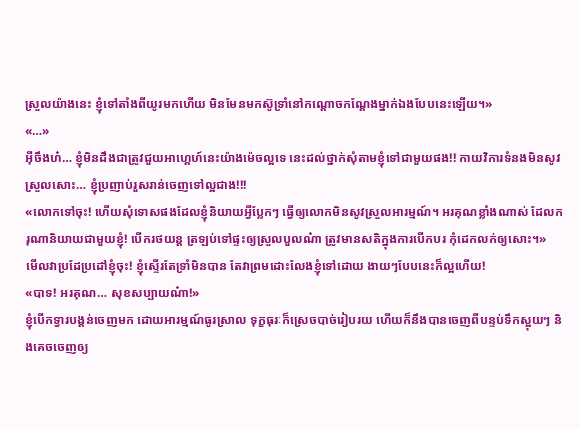ស្រួលយ៉ាងនេះ ខ្ញុំទៅតាំងពីយូរមកហើយ មិនមែនមកស៊ូទ្រាំនៅកណ្តោចកណ្តែងម្នាក់ឯងបែបនេះឡើយ។»
«…»
អ៊ីចឹងហ៎… ខ្ញុំមិនដឹងជាត្រូវជួយអាហ្គេហ៍នេះយ៉ាងម៉េចល្អទេ នេះដល់ថ្នាក់សុំតាមខ្ញុំទៅជាមួយផង!! កាយវិការទំនងមិនសូវស្រួលសោះ… ខ្ញុំប្រញាប់រួសរាន់ចេញទៅល្អជាង!!!
«លោកទៅចុះ! ហើយសុំទោសផងដែលខ្ញុំនិយាយអ្វីប្លែកៗ ធ្វើឲ្យលោកមិនសូវស្រួលអារម្មណ៍។ អរគុណខ្លាំងណាស់ ដែលករុណានិយាយជាមួយខ្ញុំ! បើករថយន្ត ត្រឡប់ទៅផ្ទះឲ្យស្រួលបួលណ៎ា ត្រូវមានសតិក្នុងការបើកបរ កុំដេកលក់ឲ្យសោះ។»
មើលវាប្រដែប្រដៅខ្ញុំចុះ! ខ្ញុំស្ទើរតែទ្រាំមិនបាន តែវាព្រមដោះលែងខ្ញុំទៅដោយ ងាយៗបែបនេះក៏ល្អហើយ!
«បាទ! អរគុណ… សុខសប្បាយណ៎ា!»
ខ្ញុំបើកទ្វារបង្គន់ចេញមក ដោយអារម្មណ៍ធូរស្រាល ទុក្ខធុរៈក៏ស្រេចបាច់រៀបរយ ហើយក៏នឹងបានចេញពីបន្ទប់ទឹកស្អុយៗ និងគេចចេញឲ្យ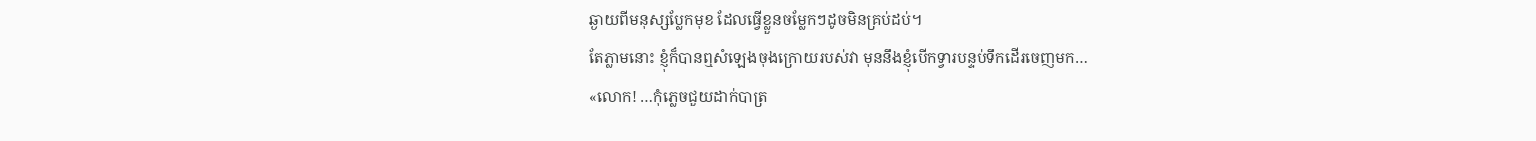ឆ្ងាយពីមនុស្សប្លែកមុខ ដែលធ្វើខ្លួនចម្លែកៗដូចមិនគ្រប់ដប់។
តែភ្លាមនោះ ខ្ញុំក៏បានឮសំឡេងចុងក្រោយរបស់វា មុននឹងខ្ញុំបើកទ្វារបន្ទប់ទឹកដើរចេញមក…
«លោក! …កុំភ្លេចជួយដាក់បាត្រ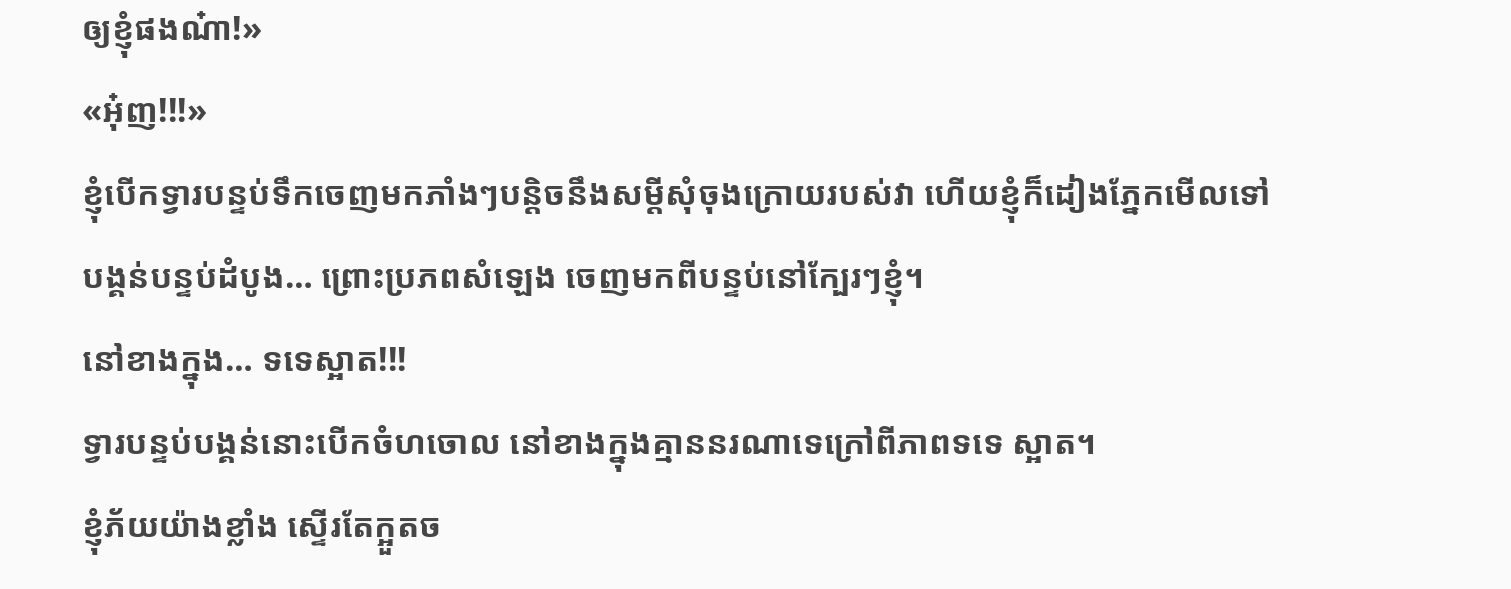ឲ្យខ្ញុំផងណ៎ា!»
«អុ៎ញ!!!»
ខ្ញុំបើកទ្វារបន្ទប់ទឹកចេញមកភាំងៗបន្តិចនឹងសម្តីសុំចុងក្រោយរបស់វា ហើយខ្ញុំក៏ដៀងភ្នែកមើលទៅបង្គន់បន្ទប់ដំបូង… ព្រោះប្រភពសំឡេង ចេញមកពីបន្ទប់នៅក្បែរៗខ្ញុំ។
នៅខាងក្នុង… ទទេស្អាត!!!
ទ្វារបន្ទប់បង្គន់នោះបើកចំហចោល នៅខាងក្នុងគ្មាននរណាទេក្រៅពីភាពទទេ ស្អាត។
ខ្ញុំភ័យយ៉ាងខ្លាំង ស្ទើរតែក្អួតច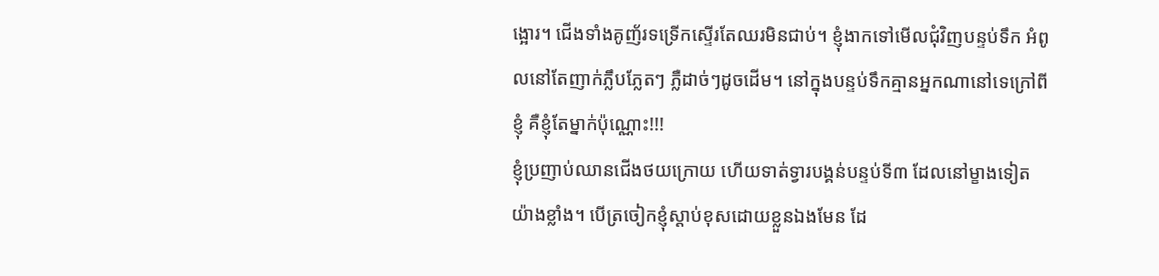ង្អោរ។ ជើងទាំងគូញ័រទទ្រើកស្ទើរតែឈរមិនជាប់។ ខ្ញុំងាកទៅមើលជុំវិញបន្ទប់ទឹក អំពូលនៅតែញាក់ភ្លឹបភ្លែតៗ ភ្លឺដាច់ៗដូចដើម។ នៅក្នុងបន្ទប់ទឹកគ្មានអ្នកណានៅទេក្រៅពីខ្ញុំ គឺខ្ញុំតែម្នាក់ប៉ុណ្ណោះ!!!
ខ្ញុំប្រញាប់ឈានជើងថយក្រោយ ហើយទាត់ទ្វារបង្គន់បន្ទប់ទី៣ ដែលនៅម្ខាងទៀតយ៉ាងខ្លាំង។ បើត្រចៀកខ្ញុំស្តាប់ខុសដោយខ្លួនឯងមែន ដែ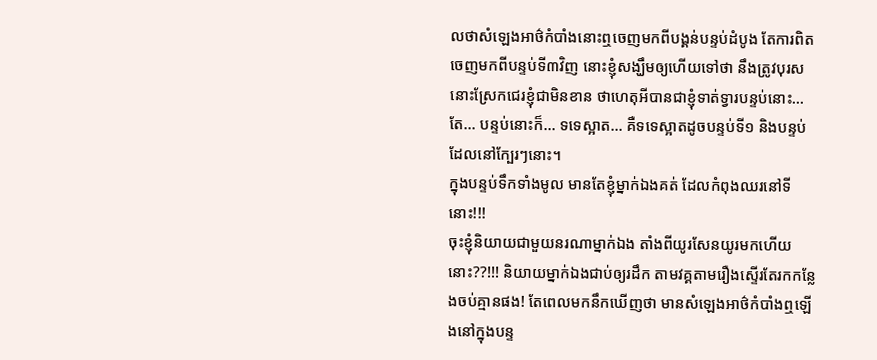លថាសំឡេងអាថ៌កំបាំងនោះឮចេញមកពីបង្គន់បន្ទប់ដំបូង តែការពិតចេញមកពីបន្ទប់ទី៣វិញ នោះខ្ញុំសង្ឃឹមឲ្យហើយទៅថា នឹងត្រូវបុរសនោះស្រែកជេរខ្ញុំជាមិនខាន ថាហេតុអីបានជាខ្ញុំទាត់ទ្វារបន្ទប់នោះ…
តែ… បន្ទប់នោះក៏… ទទេស្អាត… គឺទទេស្អាតដូចបន្ទប់ទី១ និងបន្ទប់ដែលនៅក្បែរៗនោះ។
ក្នុងបន្ទប់ទឹកទាំងមូល មានតែខ្ញុំម្នាក់ឯងគត់ ដែលកំពុងឈរនៅទីនោះ!!!
ចុះខ្ញុំនិយាយជាមួយនរណាម្នាក់ឯង តាំងពីយូរសែនយូរមកហើយនោះ??!!! និយាយម្នាក់ឯងជាប់ឲ្យរដឹក តាមវគ្គតាមរឿងស្ទើរតែរកកន្លែងចប់គ្មានផង! តែពេលមកនឹកឃើញថា មានសំឡេងអាថ៌កំបាំងឮឡើងនៅក្នុងបន្ទ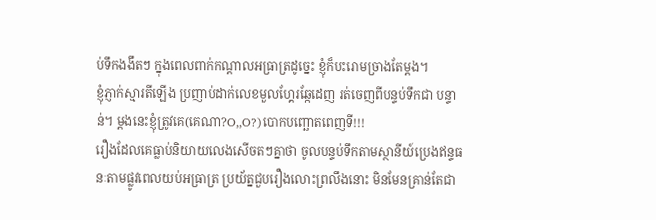ប់ទឹកងងឹតៗ ក្នុងពេលពាក់កណ្តាលអធ្រាត្រដូច្នេះ ខ្ញុំក៏បះរោមច្រាងតែម្តង។
ខ្ញុំភ្ញាក់ស្មារតីឡើង ប្រញាប់ដាក់លេខមួលហ្គែរឆ្កែដេញ រត់ចេញពីបន្ទប់ទឹកជា បន្ទាន់។ ម្តងនេះខ្ញុំត្រូវគេ(គេណា?O,,O?)បោកបញ្ឆោតពេញទី!!!
រឿងដែលគេធ្លាប់និយាយលេងសើចតៗគ្នាថា ចូលបន្ទប់ទឹកតាមស្ថានីយ៍ប្រេងឥន្ទធនៈតាមផ្លូវពេលយប់អធ្រាត្រ ប្រយ័ត្នជួបរឿងលោះព្រលឹងនោះ មិនមែនគ្រាន់តែជា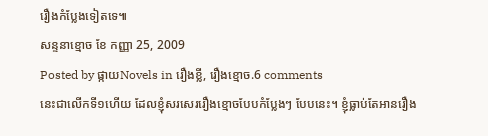រឿងកំប្លែងទៀតទេ៕
សន្ទនាខ្មោច ខែ កញ្ញា 25, 2009
Posted by ផ្កាយNovels in រឿងខ្លី, រឿងខ្មោច.6 comments
នេះជាលើកទី១ហើយ ដែលខ្ញុំសរសេររឿងខ្មោចបែបកំប្លែងៗ បែបនេះ។ ខ្ញុំធ្លាប់តែអានរឿង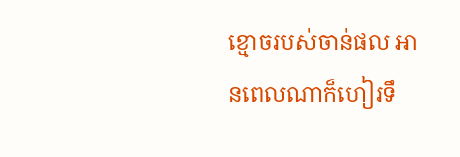ខ្មោចរបស់ចាន់ផល អានពេលណាក៏ហៀរទឹ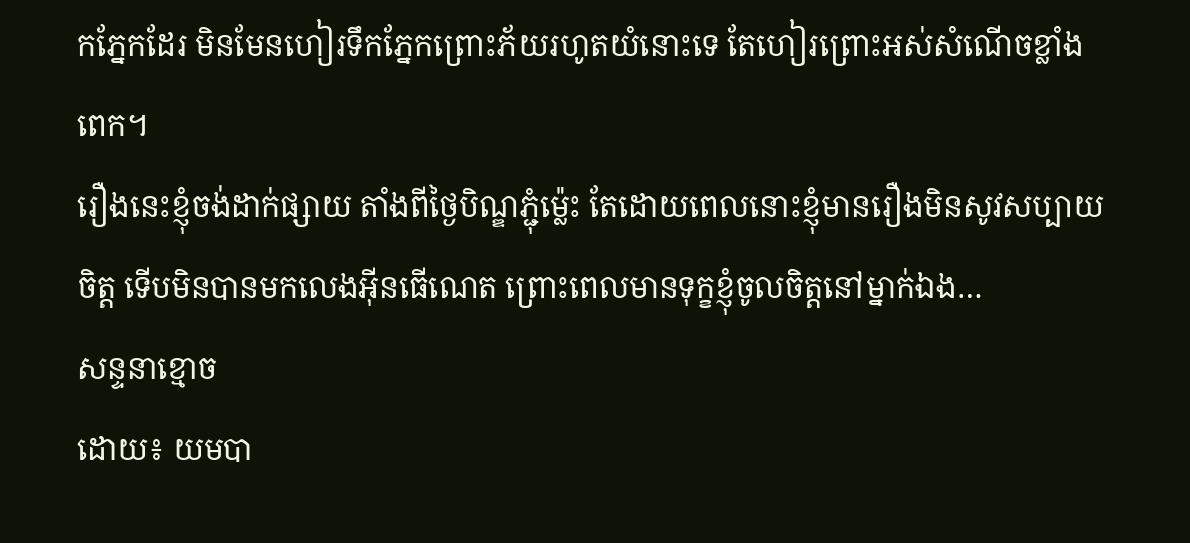កភ្នែកដែរ មិនមែនហៀរទឹកភ្នែកព្រោះភ័យរហូតយំនោះទេ តែហៀរព្រោះអស់សំណើចខ្លាំងពេក។
រឿងនេះខ្ញុំចង់ដាក់ផ្សាយ តាំងពីថ្ងៃបិណ្ឌភ្ជុំម្ល៉េះ តែដោយពេលនោះខ្ញុំមានរឿងមិនសូវសប្បាយចិត្ត ទើបមិនបានមកលេងអ៊ីនធើណេត ព្រោះពេលមានទុក្ខខ្ញុំចូលចិត្តនៅម្នាក់ឯង…
សន្ទនាខ្មោច
ដោយ៖ យមបា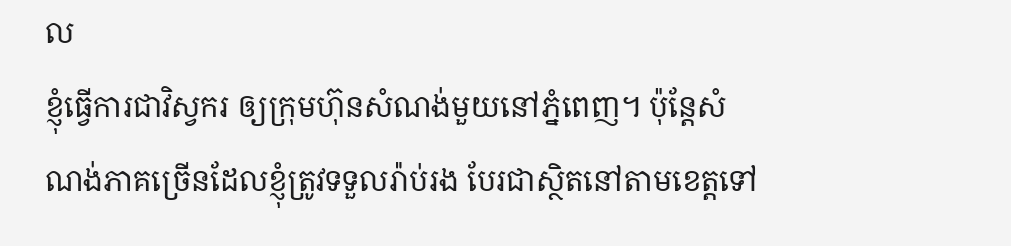ល
ខ្ញុំធ្វើការជាវិស្វករ ឲ្យក្រុមហ៊ុនសំណង់មួយនៅភ្នំពេញ។ ប៉ុន្តែសំណង់ភាគច្រើនដែលខ្ញុំត្រូវទទួលរ៉ាប់រង បែរជាស្ថិតនៅតាមខេត្តទៅ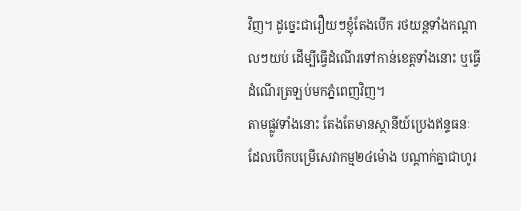វិញ។ ដូច្នេះជារឿយៗខ្ញុំតែងបើក រថយន្តទាំងកណ្តាលៗយប់ ដើម្បីធ្វើដំណើរទៅកាន់ខេត្តទាំងនោះ ឬធ្វើដំណើរត្រឡប់មកភ្នំពេញវិញ។
តាមផ្លូវទាំងនោះ តែងតែមានស្ថានីយ៍ប្រេងឥន្ទធនៈ ដែលបើកបម្រើសេវាកម្ម២៤ម៉ោង បណ្តាក់គ្នាជាហូរ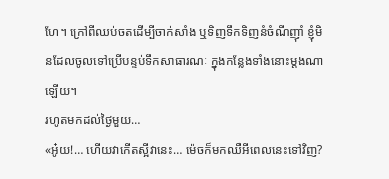ហែ។ ក្រៅពីឈប់ចតដើម្បីចាក់សាំង ឬទិញទឹកទិញនំចំណីញ៉ាំ ខ្ញុំមិនដែលចូលទៅប្រើបន្ទប់ទឹកសាធារណៈ ក្នុងកន្លែងទាំងនោះម្តងណាឡើយ។
រហូតមកដល់ថ្ងៃមួយ…
«អូ៎យ!… ហើយវាកើតស្អីវានេះ… ម៉េចក៏មកឈឺអីពេលនេះទៅវិញ?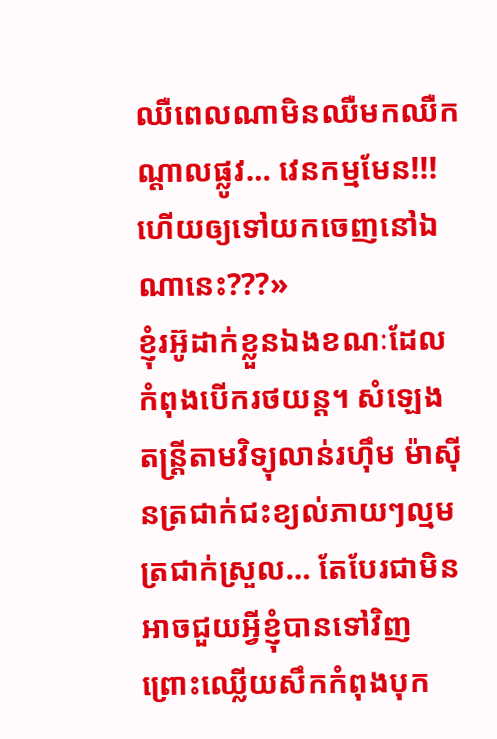ឈឺពេលណាមិនឈឺមកឈឺកណ្តាលផ្លូវ… វេនកម្មមែន!!! ហើយឲ្យទៅយកចេញនៅឯណានេះ???»
ខ្ញុំរអ៊ូដាក់ខ្លួនឯងខណៈដែលកំពុងបើករថយន្ត។ សំឡេងតន្រ្តីតាមវិទ្យុលាន់រហ៊ឹម ម៉ាស៊ីនត្រជាក់ជះខ្យល់ភាយៗល្មមត្រជាក់ស្រួល… តែបែរជាមិនអាចជួយអ្វីខ្ញុំបានទៅវិញ ព្រោះឈ្លើយសឹកកំពុងបុក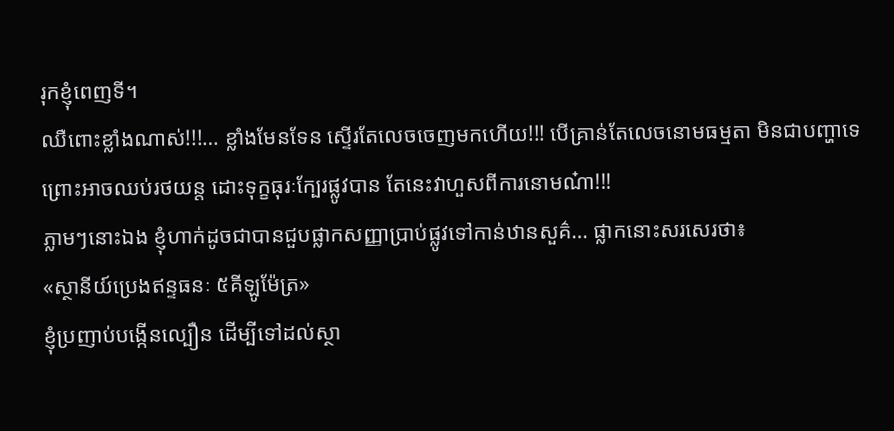រុកខ្ញុំពេញទី។
ឈឺពោះខ្លាំងណាស់!!!… ខ្លាំងមែនទែន ស្ទើរតែលេចចេញមកហើយ!!! បើគ្រាន់តែលេចនោមធម្មតា មិនជាបញ្ហាទេព្រោះអាចឈប់រថយន្ត ដោះទុក្ខធុរៈក្បែរផ្លូវបាន តែនេះវាហួសពីការនោមណ៎ា!!!
ភ្លាមៗនោះឯង ខ្ញុំហាក់ដូចជាបានជួបផ្លាកសញ្ញាប្រាប់ផ្លូវទៅកាន់ឋានសួគ៌… ផ្លាកនោះសរសេរថា៖
«ស្ថានីយ៍ប្រេងឥន្ទធនៈ ៥គីឡូម៉ែត្រ»
ខ្ញុំប្រញាប់បង្កើនល្បឿន ដើម្បីទៅដល់ស្ថា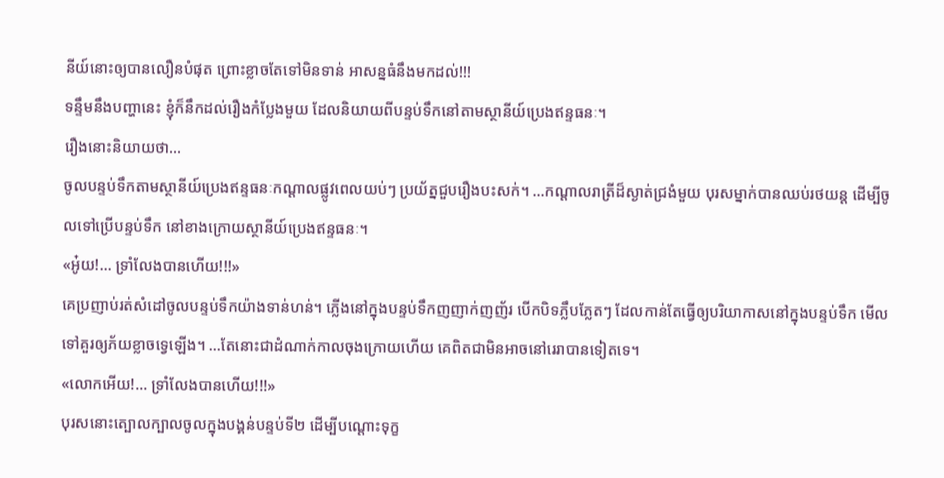នីយ៍នោះឲ្យបានលឿនបំផុត ព្រោះខ្លាចតែទៅមិនទាន់ អាសន្នធំនឹងមកដល់!!!
ទន្ទឹមនឹងបញ្ហានេះ ខ្ញុំក៏នឹកដល់រឿងកំប្លែងមួយ ដែលនិយាយពីបន្ទប់ទឹកនៅតាមស្ថានីយ៍ប្រេងឥន្ទធនៈ។
រឿងនោះនិយាយថា…
ចូលបន្ទប់ទឹកតាមស្ថានីយ៍ប្រេងឥន្ទធនៈកណ្តាលផ្លូវពេលយប់ៗ ប្រយ័ត្នជួបរឿងបះសក់។ …កណ្តាលរាត្រីដ៏ស្ងាត់ជ្រងំមួយ បុរសម្នាក់បានឈប់រថយន្ត ដើម្បីចូលទៅប្រើបន្ទប់ទឹក នៅខាងក្រោយស្ថានីយ៍ប្រេងឥន្ទធនៈ។
«អូ៎យ!… ទ្រាំលែងបានហើយ!!!»
គេប្រញាប់រត់សំដៅចូលបន្ទប់ទឹកយ៉ាងទាន់ហន់។ ភ្លើងនៅក្នុងបន្ទប់ទឹកញញាក់ញញ័រ បើកបិទភ្លឹបភ្លែតៗ ដែលកាន់តែធ្វើឲ្យបរិយាកាសនៅក្នុងបន្ទប់ទឹក មើលទៅគួរឲ្យភ័យខ្លាចទ្វេឡើង។ …តែនោះជាដំណាក់កាលចុងក្រោយហើយ គេពិតជាមិនអាចនៅរេរាបានទៀតទេ។
«លោកអើយ!… ទ្រាំលែងបានហើយ!!!»
បុរសនោះត្បោលក្បាលចូលក្នុងបង្គន់បន្ទប់ទី២ ដើម្បីបណ្តោះទុក្ខ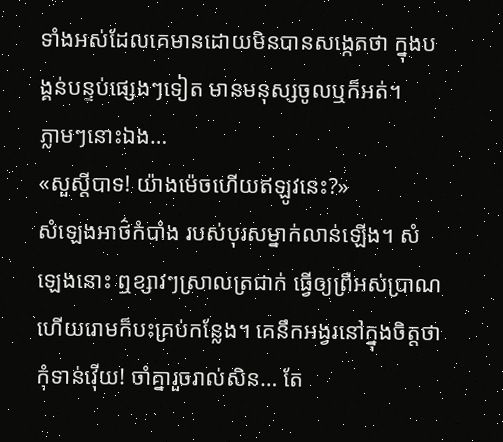ទាំងអស់ដែលគេមានដោយមិនបានសង្កេតថា ក្នុងបង្គន់បន្ទប់ផ្សេងៗទៀត មានមនុស្សចូលឬក៏អត់។
ភ្លាមៗនោះឯង…
«សួស្តីបាទ! យ៉ាងម៉េចហើយឥឡូវនេះ?»
សំឡេងអាថ៌កំបាំង របស់បុរសម្នាក់លាន់ឡើង។ សំឡេងនោះ ឮខ្សាវៗស្រាលត្រជាក់ ធ្វើឲ្យព្រឺអស់ប្រាណហើយរោមក៏បះគ្រប់កន្លែង។ គេនឹកអង្វរនៅក្នុងចិត្តថា កុំទាន់វ៉ើយ! ចាំគ្នារួចរាល់សិន… តែ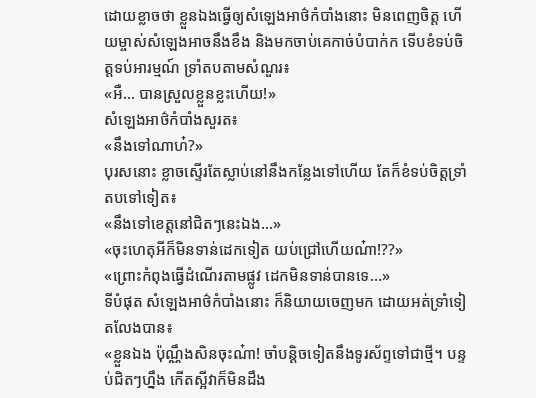ដោយខ្លាចថា ខ្លួនឯងធ្វើឲ្យសំឡេងអាថ៌កំបាំងនោះ មិនពេញចិត្ត ហើយម្ចាស់សំឡេងអាចនឹងខឹង និងមកចាប់គេកាច់បំបាក់ក ទើបខំទប់ចិត្តទប់អារម្មណ៍ ទ្រាំតបតាមសំណួរ៖
«អឺ… បានស្រួលខ្លួនខ្លះហើយ!»
សំឡេងអាថ៌កំបាំងសួរត៖
«នឹងទៅណាហ៎?»
បុរសនោះ ខ្លាចស្ទើរតែស្លាប់នៅនឹងកន្លែងទៅហើយ តែក៏ខំទប់ចិត្តទ្រាំតបទៅទៀត៖
«នឹងទៅខេត្តនៅជិតៗនេះឯង…»
«ចុះហេតុអីក៏មិនទាន់ដេកទៀត យប់ជ្រៅហើយណ៎ា!??»
«ព្រោះកំពុងធ្វើដំណើរតាមផ្លូវ ដេកមិនទាន់បានទេ…»
ទីបំផុត សំឡេងអាថ៌កំបាំងនោះ ក៏និយាយចេញមក ដោយអត់ទ្រាំទៀតលែងបាន៖
«ខ្លួនឯង ប៉ុណ្ណឹងសិនចុះណ៎ា! ចាំបន្តិចទៀតនឹងទូរស័ព្ទទៅជាថ្មី។ បន្ទប់ជិតៗហ្នឹង កើតស្អីវាក៏មិនដឹង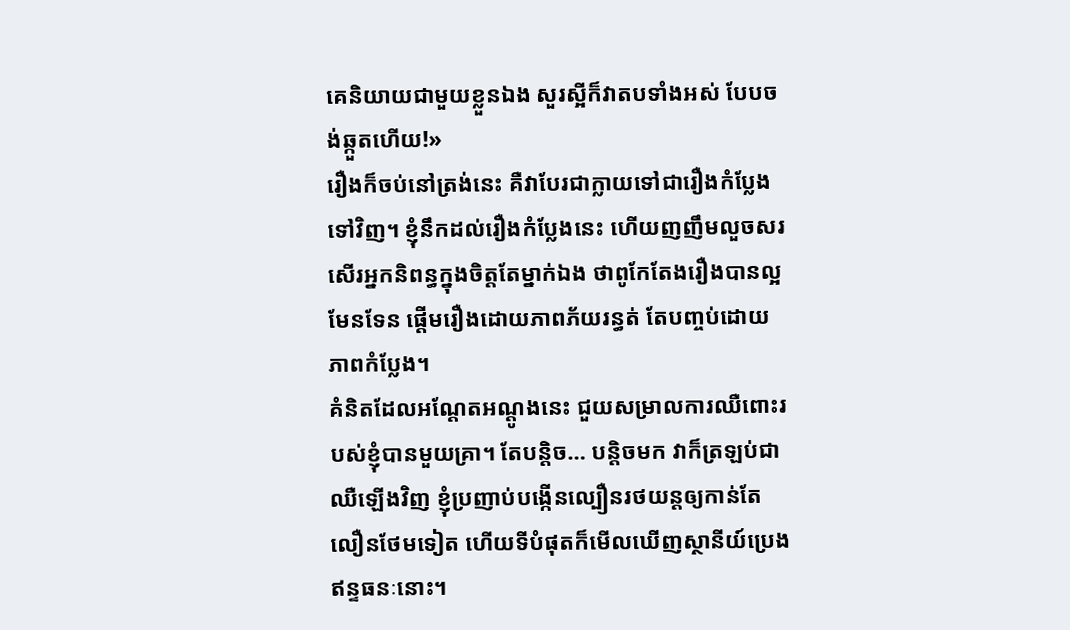គេនិយាយជាមួយខ្លួនឯង សួរស្អីក៏វាតបទាំងអស់ បែបចង់ឆ្កួតហើយ!»
រឿងក៏ចប់នៅត្រង់នេះ គឺវាបែរជាក្លាយទៅជារឿងកំប្លែងទៅវិញ។ ខ្ញុំនឹកដល់រឿងកំប្លែងនេះ ហើយញញឹមលួចសរសើរអ្នកនិពន្ធក្នុងចិត្តតែម្នាក់ឯង ថាពូកែតែងរឿងបានល្អមែនទែន ផ្តើមរឿងដោយភាពភ័យរន្ធត់ តែបញ្ចប់ដោយភាពកំប្លែង។
គំនិតដែលអណ្តែតអណ្តូងនេះ ជួយសម្រាលការឈឺពោះរបស់ខ្ញុំបានមួយគ្រា។ តែបន្តិច… បន្តិចមក វាក៏ត្រឡប់ជាឈឺឡើងវិញ ខ្ញុំប្រញាប់បង្កើនល្បឿនរថយន្តឲ្យកាន់តែលឿនថែមទៀត ហើយទីបំផុតក៏មើលឃើញស្ថានីយ៍ប្រេងឥន្ទធនៈនោះ។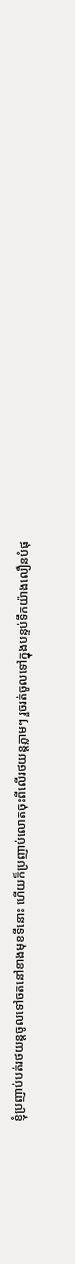ខ្ញុំប្រញាប់បត់រថយន្តចូលទៅចតនៅខាងមុខទីនោះ ហើយក៏ប្រញាប់លោតចុះពីលើរថយន្តភ្លាមៗ រួចរត់ចូលទៅក្នុងបន្ទប់ទឹកយ៉ាងលឿនបំផុ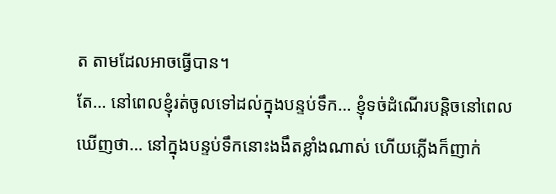ត តាមដែលអាចធ្វើបាន។
តែ… នៅពេលខ្ញុំរត់ចូលទៅដល់ក្នុងបន្ទប់ទឹក… ខ្ញុំទច់ដំណើរបន្តិចនៅពេលឃើញថា… នៅក្នុងបន្ទប់ទឹកនោះងងឹតខ្លាំងណាស់ ហើយភ្លើងក៏ញាក់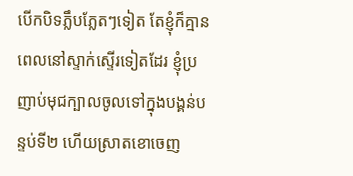បើកបិទភ្លឹបភ្លែតៗទៀត តែខ្ញុំក៏គ្មានពេលនៅស្ទាក់ស្ទើរទៀតដែរ ខ្ញុំប្រញាប់មុជក្បាលចូលទៅក្នុងបង្គន់បន្ទប់ទី២ ហើយស្រាតខោចេញ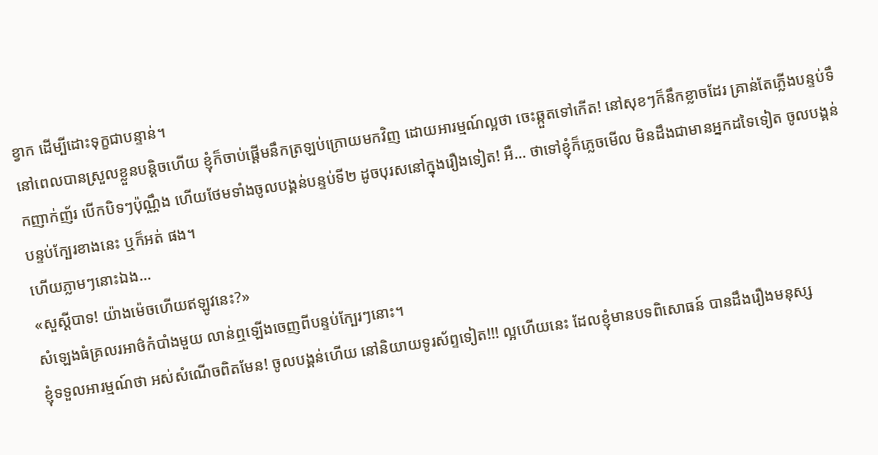ខ្វាក ដើម្បីដោះទុក្ខជាបន្ទាន់។
នៅពេលបានស្រួលខ្លួនបន្តិចហើយ ខ្ញុំក៏ចាប់ផ្តើមនឹកត្រឡប់ក្រោយមកវិញ ដោយអារម្មណ៍ល្អថា ចេះឆ្កួតទៅកើត! នៅសុខៗក៏នឹកខ្លាចដែរ គ្រាន់តែភ្លើងបន្ទប់ទឹកញាក់ញ័រ បើកបិទៗប៉ុណ្ណឹង ហើយថែមទាំងចូលបង្គន់បន្ទប់ទី២ ដូចបុរសនៅក្នុងរឿងទៀត! អឺ… ថាទៅខ្ញុំក៏ភ្លេចមើល មិនដឹងជាមានអ្នកដទៃទៀត ចូលបង្គន់បន្ទប់ក្បែរខាងនេះ ឬក៏អត់ ផង។
ហើយភ្លាមៗនោះឯង…
«សួស្តីបាទ! យ៉ាងម៉េចហើយឥឡូវនេះ?»
សំឡេងធំគ្រលរអាថ៌កំបាំងមួយ លាន់ឮឡើងចេញពីបន្ទប់ក្បែរៗនោះ។
ខ្ញុំទទួលអារម្មណ៍ថា អស់សំណើចពិតមែន! ចូលបង្គន់ហើយ នៅនិយាយទូរស័ព្ទទៀត!!! ល្អហើយនេះ ដែលខ្ញុំមានបទពិសោធន៍ បានដឹងរឿងមនុស្ស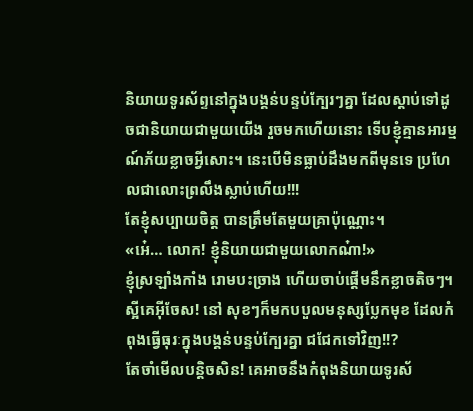និយាយទូរស័ព្ទនៅក្នុងបង្គន់បន្ទប់ក្បែរៗគ្នា ដែលស្តាប់ទៅដូចជានិយាយជាមួយយើង រួចមកហើយនោះ ទើបខ្ញុំគ្មានអារម្មណ៍ភ័យខ្លាចអ្វីសោះ។ នេះបើមិនធ្លាប់ដឹងមកពីមុនទេ ប្រហែលជាលោះព្រលឹងស្លាប់ហើយ!!!
តែខ្ញុំសប្បាយចិត្ត បានត្រឹមតែមួយគ្រាប៉ុណ្ណោះ។
«អេ៎… លោក! ខ្ញុំនិយាយជាមួយលោកណ៎ា!»
ខ្ញុំស្រឡាំងកាំង រោមបះច្រាង ហើយចាប់ផ្តើមនឹកខ្លាចតិចៗ។ ស្អីគេអ៊ីចែស! នៅ សុខៗក៏មកបបួលមនុស្សប្លែកមុខ ដែលកំពុងធ្វើធុរៈក្នុងបង្គន់បន្ទប់ក្បែរគ្នា ជជែកទៅវិញ!!?
តែចាំមើលបន្តិចសិន! គេអាចនឹងកំពុងនិយាយទូរស័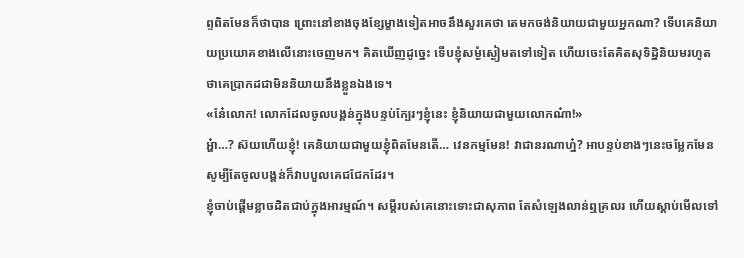ព្ទពិតមែនក៏ថាបាន ព្រោះនៅខាងចុងខ្សែម្ខាងទៀតអាចនឹងសួរគេថា តេមកចង់និយាយជាមួយអ្នកណា? ទើបគេនិយាយប្រយោគខាងលើនោះចេញមក។ គិតឃើញដូច្នេះ ទើបខ្ញុំសម្ងំស្ងៀមតទៅទៀត ហើយចេះតែគិតសុទិដ្ឋិនិយមរហូត ថាគេប្រាកដជាមិននិយាយនឹងខ្លួនឯងទេ។
«នែ៎លោក! លោកដែលចូលបង្គន់ក្នុងបន្ទប់ក្បែរៗខ្ញុំនេះ ខ្ញុំនិយាយជាមួយលោកណ៎ា!»
អ្ហ៎ា…? ស៊យហើយខ្ញុំ! គេនិយាយជាមួយខ្ញុំពិតមែនតើ… វេនកម្មមែន! វាជានរណាហ្ន៎? អាបន្ទប់ខាងៗនេះចម្លែកមែន សូម្បីតែចូលបង្គន់ក៏វាបបួលគេជជែកដែរ។
ខ្ញុំចាប់ផ្តើមខ្លាចដិតជាប់ក្នុងអារម្មណ៍។ សម្តីរបស់គេនោះទោះជាសុភាព តែសំឡេងលាន់ឮគ្រលរ ហើយស្តាប់មើលទៅ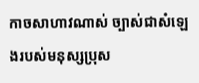កាចសាហាវណាស់ ច្បាស់ជាសំឡេងរបស់មនុស្សប្រុស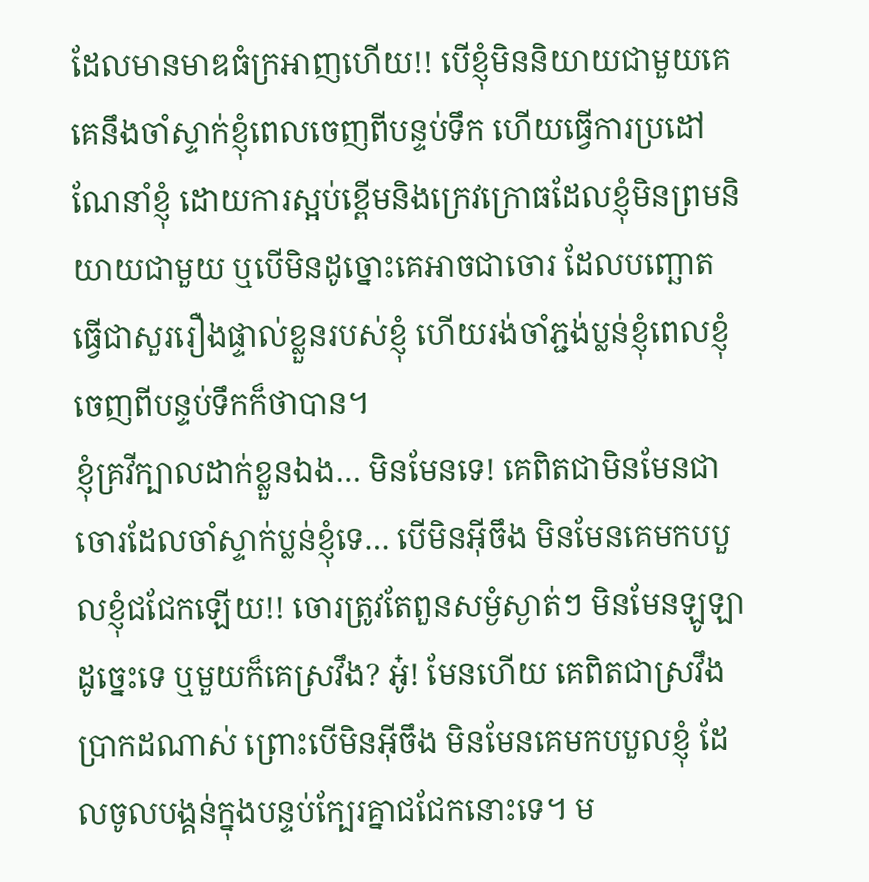ដែលមានមាឌធំក្រអាញហើយ!! បើខ្ញុំមិននិយាយជាមួយគេ គេនឹងចាំស្ទាក់ខ្ញុំពេលចេញពីបន្ទប់ទឹក ហើយធ្វើការប្រដៅណែនាំខ្ញុំ ដោយការស្អប់ខ្ពើមនិងក្រេវក្រោធដែលខ្ញុំមិនព្រមនិយាយជាមួយ ឬបើមិនដូច្នោះគេអាចជាចោរ ដែលបញ្ឆោតធ្វើជាសួររឿងផ្ទាល់ខ្លួនរបស់ខ្ញុំ ហើយរង់ចាំភ្ជង់ប្លន់ខ្ញុំពេលខ្ញុំចេញពីបន្ទប់ទឹកក៏ថាបាន។
ខ្ញុំគ្រវីក្បាលដាក់ខ្លួនឯង… មិនមែនទេ! គេពិតជាមិនមែនជាចោរដែលចាំស្ទាក់ប្លន់ខ្ញុំទេ… បើមិនអ៊ីចឹង មិនមែនគេមកបបួលខ្ញុំជជែកឡើយ!! ចោរត្រូវតែពួនសម្ងំស្ងាត់ៗ មិនមែនឡូឡាដូច្នេះទេ ឬមួយក៏គេស្រវឹង? អូ៎! មែនហើយ គេពិតជាស្រវឹងប្រាកដណាស់ ព្រោះបើមិនអ៊ីចឹង មិនមែនគេមកបបួលខ្ញុំ ដែលចូលបង្គន់ក្នុងបន្ទប់ក្បែរគ្នាជជែកនោះទេ។ ម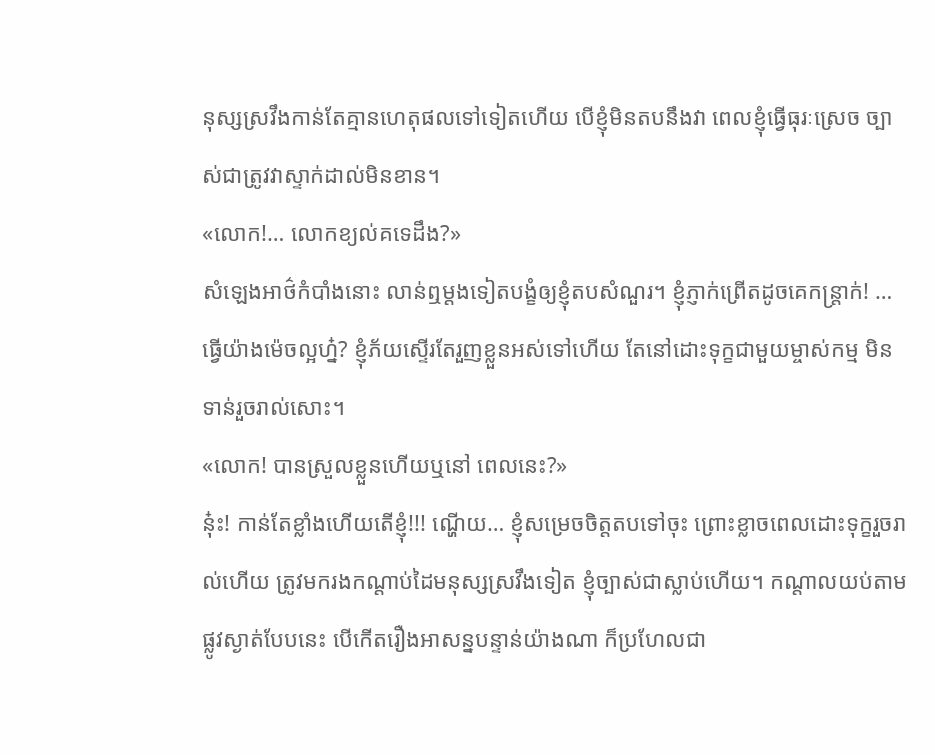នុស្សស្រវឹងកាន់តែគ្មានហេតុផលទៅទៀតហើយ បើខ្ញុំមិនតបនឹងវា ពេលខ្ញុំធ្វើធុរៈស្រេច ច្បាស់ជាត្រូវវាស្ទាក់ដាល់មិនខាន។
«លោក!… លោកខ្យល់គទេដឹង?»
សំឡេងអាថ៌កំបាំងនោះ លាន់ឮម្តងទៀតបង្ខំឲ្យខ្ញុំតបសំណួរ។ ខ្ញុំភ្ញាក់ព្រើតដូចគេកន្ត្រាក់! …ធ្វើយ៉ាងម៉េចល្អហ្ន៎? ខ្ញុំភ័យស្ទើរតែរួញខ្លួនអស់ទៅហើយ តែនៅដោះទុក្ខជាមួយម្ចាស់កម្ម មិនទាន់រួចរាល់សោះ។
«លោក! បានស្រួលខ្លួនហើយឬនៅ ពេលនេះ?»
នុ៎ះ! កាន់តែខ្លាំងហើយតើខ្ញុំ!!! ណ្ហើយ… ខ្ញុំសម្រេចចិត្តតបទៅចុះ ព្រោះខ្លាចពេលដោះទុក្ខរួចរាល់ហើយ ត្រូវមករងកណ្តាប់ដៃមនុស្សស្រវឹងទៀត ខ្ញុំច្បាស់ជាស្លាប់ហើយ។ កណ្តាលយប់តាមផ្លូវស្ងាត់បែបនេះ បើកើតរឿងអាសន្នបន្ទាន់យ៉ាងណា ក៏ប្រហែលជា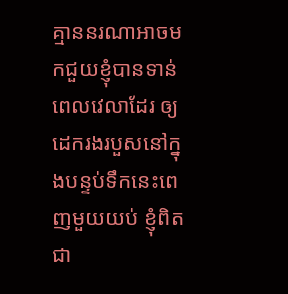គ្មាននរណាអាចមកជួយខ្ញុំបានទាន់ពេលវេលាដែរ ឲ្យដេករងរបួសនៅក្នុងបន្ទប់ទឹកនេះពេញមួយយប់ ខ្ញុំពិតជា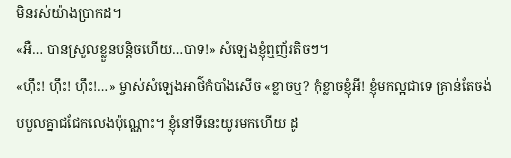មិនរស់យ៉ាងប្រាកដ។
«អឺ… បានស្រួលខ្លួនបន្តិចហើយ…បាទ!» សំឡេងខ្ញុំឮញ័រតិចៗ។
«ហ៊ឹះ! ហ៊ឹះ! ហ៊ឹះ!…» ម្ចាស់សំឡេងអាថ៌កំបាំងសើច «ខ្លាចឬ? កុំខ្លាចខ្ញុំអី! ខ្ញុំមកល្អជាទេ គ្រាន់តែចង់បបួលគ្នាជជែកលេងប៉ុណ្ណោះ។ ខ្ញុំនៅទីនេះយូរមកហើយ ដូ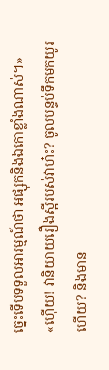ច្នេះទើបទទួលអារម្មណ៍ថា អផ្សុកនិងឯកោខ្លាំងណាស់។»
«ហ៊ើយ! វានិយាយរឿងស្អីរបស់វាហ៎ះ? ចូលបន្ទប់ទឹកមកយូរហើយ? និងមាន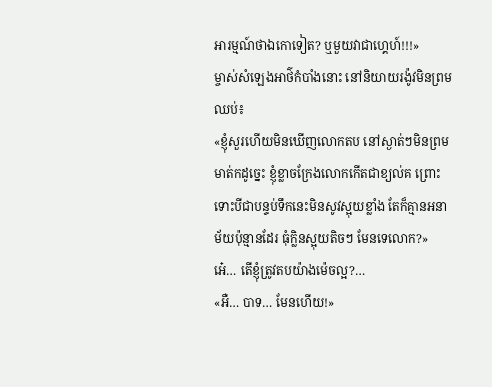អារម្មណ៍ថាឯកោទៀត? ឬមួយវាជាហ្គេហ៍!!!»
ម្ចាស់សំឡេងអាថ៌កំបាំងនោះ នៅនិយាយរង៉ូវមិនព្រមឈប់៖
«ខ្ញុំសួរហើយមិនឃើញលោកតប នៅស្ងាត់ៗមិនព្រមមាត់កដូច្នេះ ខ្ញុំខ្លាចក្រែងលោកកើតជាខ្យល់គ ព្រោះទោះបីជាបន្ទប់ទឹកនេះមិនសូវស្អុយខ្លាំង តែក៏គ្មានអនាម័យប៉ុន្មានដែរ ធុំក្លិនស្អុយតិចៗ មែនទេលោក?»
អេ៎… តើខ្ញុំត្រូវតបយ៉ាងម៉េចល្អ?…
«អឺ… បាទ… មែនហើយ!»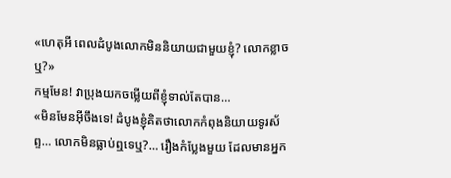«ហេតុអី ពេលដំបូងលោកមិននិយាយជាមួយខ្ញុំ? លោកខ្លាចឬ?»
កម្មមែន! វាប្រុងយកចម្លើយពីខ្ញុំទាល់តែបាន…
«មិនមែនអ៊ីចឹងទេ! ដំបូងខ្ញុំគិតថាលោកកំពុងនិយាយទូរស័ព្ទ… លោកមិនធ្លាប់ឮទេឬ?… រឿងកំប្លែងមួយ ដែលមានអ្នក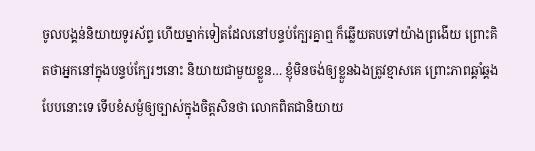ចូលបង្គន់និយាយទូរស័ព្ទ ហើយម្នាក់ទៀតដែលនៅបន្ទប់ក្បែរគ្នាឮ ក៏ឆ្លើយតបទៅយ៉ាងព្រងើយ ព្រោះគិតថាអ្នកនៅក្នុងបន្ទប់ក្បែរៗនោះ និយាយជាមួយខ្លួន… ខ្ញុំមិនចង់ឲ្យខ្លួនឯងត្រូវខ្មាសគេ ព្រោះភាពឆ្គាំឆ្គងបែបនោះទេ ទើបខំសម្ងំឲ្យច្បាស់ក្នុងចិត្តសិនថា លោកពិតជានិយាយ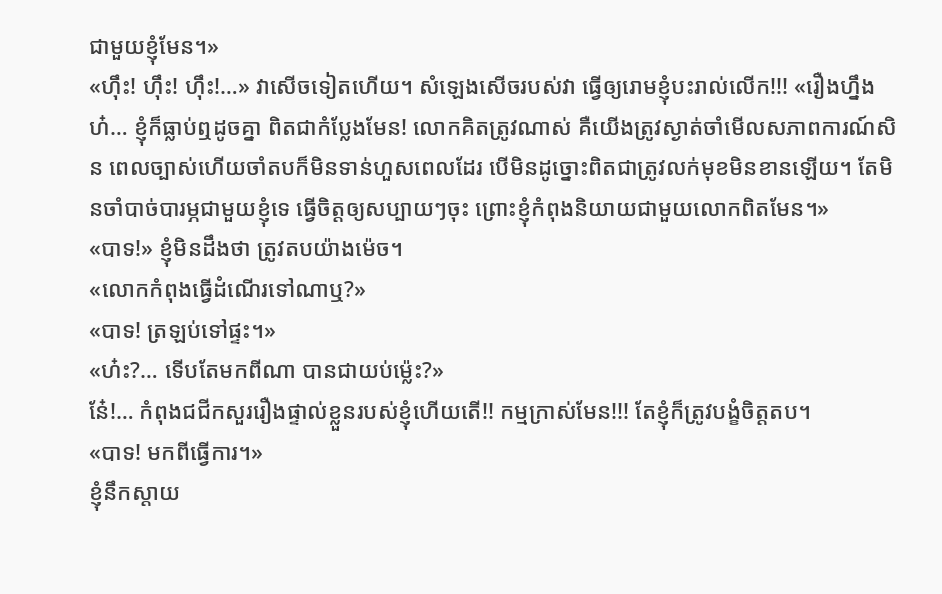ជាមួយខ្ញុំមែន។»
«ហ៊ឹះ! ហ៊ឹះ! ហ៊ឹះ!…» វាសើចទៀតហើយ។ សំឡេងសើចរបស់វា ធ្វើឲ្យរោមខ្ញុំបះរាល់លើក!!! «រឿងហ្នឹងហ៎… ខ្ញុំក៏ធ្លាប់ឮដូចគ្នា ពិតជាកំប្លែងមែន! លោកគិតត្រូវណាស់ គឺយើងត្រូវស្ងាត់ចាំមើលសភាពការណ៍សិន ពេលច្បាស់ហើយចាំតបក៏មិនទាន់ហួសពេលដែរ បើមិនដូច្នោះពិតជាត្រូវលក់មុខមិនខានឡើយ។ តែមិនចាំបាច់បារម្ភជាមួយខ្ញុំទេ ធ្វើចិត្តឲ្យសប្បាយៗចុះ ព្រោះខ្ញុំកំពុងនិយាយជាមួយលោកពិតមែន។»
«បាទ!» ខ្ញុំមិនដឹងថា ត្រូវតបយ៉ាងម៉េច។
«លោកកំពុងធ្វើដំណើរទៅណាឬ?»
«បាទ! ត្រឡប់ទៅផ្ទះ។»
«ហ៎ះ?… ទើបតែមកពីណា បានជាយប់ម្ល៉េះ?»
នែ៎!… កំពុងជជីកសួររឿងផ្ទាល់ខ្លួនរបស់ខ្ញុំហើយតើ!! កម្មក្រាស់មែន!!! តែខ្ញុំក៏ត្រូវបង្ខំចិត្តតប។
«បាទ! មកពីធ្វើការ។»
ខ្ញុំនឹកស្តាយ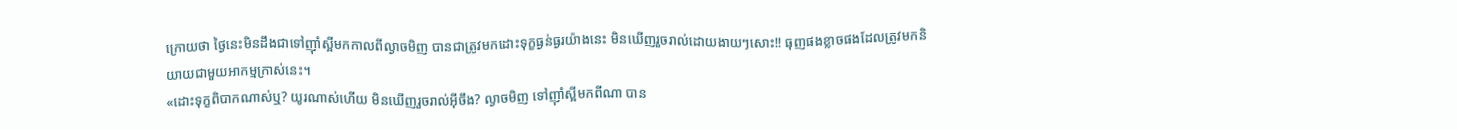ក្រោយថា ថ្ងៃនេះមិនដឹងជាទៅញ៉ាំស្អីមកកាលពីល្ងាចមិញ បានជាត្រូវមកដោះទុក្ខធ្ងន់ធ្ងរយ៉ាងនេះ មិនឃើញរួចរាល់ដោយងាយៗសោះ!! ធុញផងខ្លាចផងដែលត្រូវមកនិយាយជាមួយអាកម្មក្រាស់នេះ។
«ដោះទុក្ខពិបាកណាស់ឬ? យូរណាស់ហើយ មិនឃើញរួចរាល់អ៊ីចឹង? ល្ងាចមិញ ទៅញ៉ាំស្អីមកពីណា បាន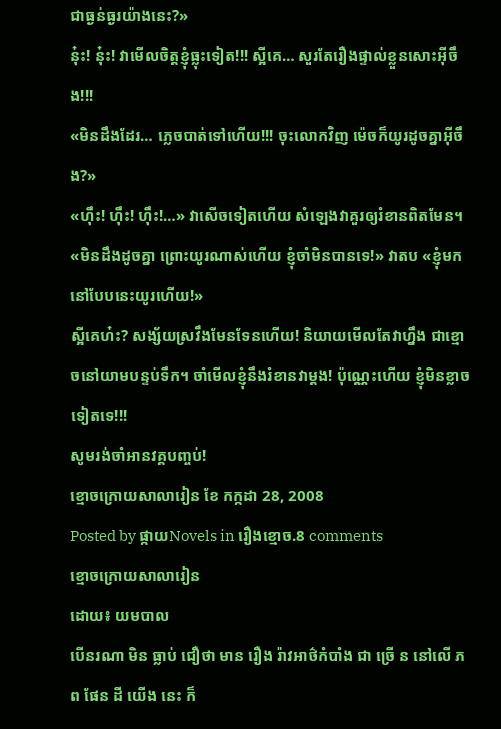ជាធ្ងន់ធ្ងរយ៉ាងនេះ?»
នុ៎ះ! នុ៎ះ! វាមើលចិត្តខ្ញុំធ្លុះទៀត!!! ស្អីគេ… សួរតែរឿងផ្ទាល់ខ្លួនសោះអ៊ីចឹង!!!
«មិនដឹងដែរ… ភ្លេចបាត់ទៅហើយ!!! ចុះលោកវិញ ម៉េចក៏យូរដូចគ្នាអ៊ីចឹង?»
«ហ៊ឹះ! ហ៊ឹះ! ហ៊ឹះ!…» វាសើចទៀតហើយ សំឡេងវាគួរឲ្យរំខានពិតមែន។
«មិនដឹងដូចគ្នា ព្រោះយូរណាស់ហើយ ខ្ញុំចាំមិនបានទេ!» វាតប «ខ្ញុំមកនៅបែបនេះយូរហើយ!»
ស្អីគេហ៎ះ? សង្ស័យស្រវឹងមែនទែនហើយ! និយាយមើលតែវាហ្នឹង ជាខ្មោចនៅយាមបន្ទប់ទឹក។ ចាំមើលខ្ញុំនឹងរំខានវាម្តង! ប៉ុណ្ណេះហើយ ខ្ញុំមិនខ្លាចទៀតទេ!!!
សូមរង់ចាំអានវគ្គបញ្ចប់!
ខ្មោចក្រោយសាលារៀន ខែ កក្កដា 28, 2008
Posted by ផ្កាយNovels in រឿងខ្មោច.8 comments
ខ្មោចក្រោយសាលារៀន
ដោយ៖ យមបាល
បើនរណា មិន ធ្លាប់ ជឿថា មាន រឿង រ៉ាវអាថ៌កំបាំង ជា ច្រើ ន នៅលើ ភព ផែន ដី យើង នេះ ក៏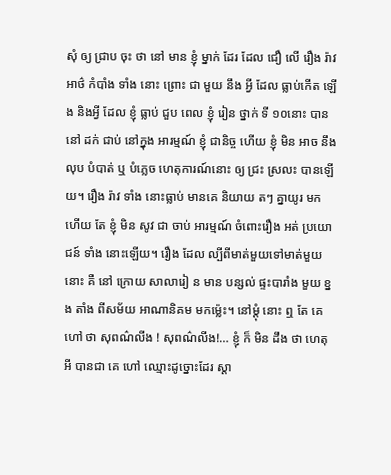សុំ ឲ្យ ជ្រាប ចុះ ថា នៅ មាន ខ្ញុំ ម្នាក់ ដែរ ដែល ជឿ លើ រឿង រ៉ាវ អាថ៌ កំបាំង ទាំង នោះ ព្រោះ ជា មួយ នឹង អ្វី ដែល ធ្លាប់កើត ឡើង និងអ្វី ដែល ខ្ញុំ ធ្លាប់ ជួប ពេល ខ្ញុំ រៀន ថ្នាក់ ទី ១០នោះ បាន នៅ ដក់ ជាប់ នៅក្នុង អារម្មណ៍ ខ្ញុំ ជានិច្ច ហើយ ខ្ញុំ មិន អាច នឹង លុប បំបាត់ ឬ បំភ្លេច ហេតុការណ៍នោះ ឲ្យ ជ្រះ ស្រលះ បានឡើយ។ រឿង រ៉ាវ ទាំង នោះធ្លាប់ មានគេ និយាយ តៗ គ្នាយូរ មក ហើយ តែ ខ្ញុំ មិន សូវ ជា ចាប់ អារម្មណ៍ ចំពោះរឿង អត់ ប្រយោជន៍ ទាំង នោះឡើយ។ រឿង ដែល ល្បីពីមាត់មួយទៅមាត់មួយ នោះ គឺ នៅ ក្រោយ សាលារៀ ន មាន បន្សល់ ផ្ទះបារាំង មួយ ខ្នង តាំង ពីសម័យ អាណានិគម មកម្ល៉េះ។ នៅម្តុំ នោះ ឮ តែ គេ ហៅ ថា សុពណ៌លីង ! សុពណ៌លីង!… ខ្ញុំ ក៏ មិន ដឹង ថា ហេតុ អី បានជា គេ ហៅ ឈ្មោះដូច្នោះដែរ ស្តា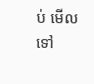ប់ មើល ទៅ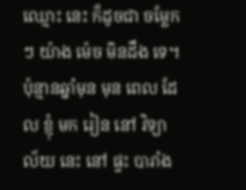ឈ្មោះ នេះ ក៏ដូចជា ចម្លែកៗ យ៉ាង ម៉េច មិនដឹង ទេ។ ប៉ុន្មានឆ្នាំមុន មុន ពេល ដែល ខ្ញុំ មក រៀន នៅ វិទ្យាល័យ នេះ នៅ ផ្ទះ បារាំង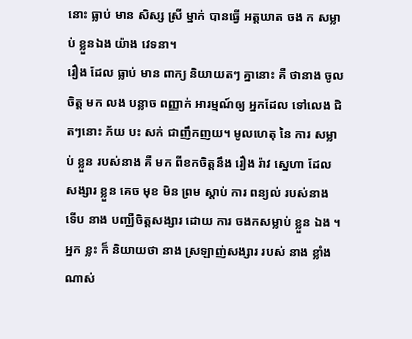នោះ ធ្លាប់ មាន សិស្ស ស្រី ម្នាក់ បានធ្វើ អត្តឃាត ចង ក សម្លាប់ ខ្លួនឯង យ៉ាង វេទនា។
រឿង ដែល ធ្លាប់ មាន ពាក្យ និយាយតៗ គ្នានោះ គឺ ថានាង ចូល ចិត្ត មក លង បន្លាច ពញ្ញាក់ អារម្មណ៍ឲ្យ អ្នកដែល ទៅលេង ជិតៗនោះ ភ័យ បះ សក់ ជាញឹកញយ។ មូលហេតុ នៃ ការ សម្លាប់ ខ្លួន របស់នាង គឺ មក ពីខកចិត្តនឹង រឿង រ៉ាវ ស្នេហា ដែល សង្សារ ខ្លួន គេច មុខ មិន ព្រម ស្តាប់ ការ ពន្យល់ របស់នាង ទើប នាង បញ្ឈឺចិត្តសង្សារ ដោយ ការ ចងកសម្លាប់ ខ្លួន ឯង ។ អ្នក ខ្លះ ក៏ និយាយថា នាង ស្រឡាញ់សង្សារ របស់ នាង ខ្លាំង ណាស់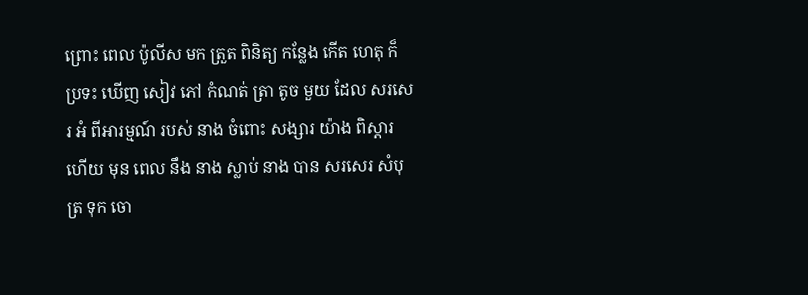ព្រោះ ពេល ប៉ូលីស មក ត្រួត ពិនិត្យ កន្លែង កើត ហេតុ ក៏ ប្រទះ ឃើញ សៀវ ភៅ កំណត់ ត្រា តូច មួយ ដែល សរសេរ អំ ពីអារម្មណ៍ របស់ នាង ចំពោះ សង្សារ យ៉ាង ពិស្តារ ហើយ មុន ពេល នឹង នាង ស្លាប់ នាង បាន សរសេរ សំបុត្រ ទុក ចោ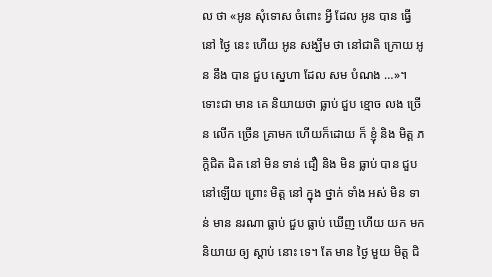ល ថា «អូន សុំទោស ចំពោះ អ្វី ដែល អូន បាន ធ្វើ នៅ ថ្ងៃ នេះ ហើយ អូន សង្ឃឹម ថា នៅជាតិ ក្រោយ អូន នឹង បាន ជួប ស្នេហា ដែល សម បំណង …»។
ទោះជា មាន គេ និយាយថា ធ្លាប់ ជួប ខ្មោច លង ច្រើន លើក ច្រើន គ្រាមក ហើយក៏ដោយ ក៏ ខ្ញុំ និង មិត្ត ភក្តិជិត ដិត នៅ មិន ទាន់ ជឿ និង មិន ធ្លាប់ បាន ជួប នៅឡើយ ព្រោះ មិត្ត នៅ ក្នុង ថ្នាក់ ទាំង អស់ មិន ទាន់ មាន នរណា ធ្លាប់ ជួប ធ្លាប់ ឃើញ ហើយ យក មក និយាយ ឲ្យ ស្តាប់ នោះ ទេ។ តែ មាន ថ្ងៃ មួយ មិត្ត ជិ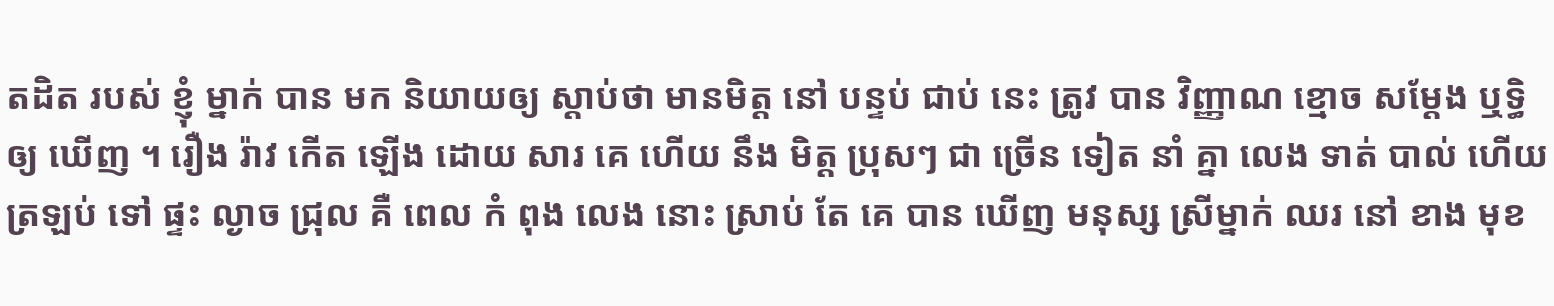តដិត របស់ ខ្ញុំ ម្នាក់ បាន មក និយាយឲ្យ ស្តាប់ថា មានមិត្ត នៅ បន្ទប់ ជាប់ នេះ ត្រូវ បាន វិញ្ញាណ ខ្មោច សម្តែង ឬទ្ធិឲ្យ ឃើញ ។ រឿង រ៉ាវ កើត ឡើង ដោយ សារ គេ ហើយ នឹង មិត្ត ប្រុសៗ ជា ច្រើន ទៀត នាំ គ្នា លេង ទាត់ បាល់ ហើយ ត្រឡប់ ទៅ ផ្ទះ ល្ងាច ជ្រុល គឺ ពេល កំ ពុង លេង នោះ ស្រាប់ តែ គេ បាន ឃើញ មនុស្ស ស្រីម្នាក់ ឈរ នៅ ខាង មុខ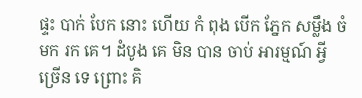ផ្ទះ បាក់ បែក នោះ ហើយ កំ ពុង បើក ភ្នែក សម្លឹង ចំ មក រក គេ។ ដំបូង គេ មិន បាន ចាប់ អារម្មណ៍ អ្វី ច្រើន ទេ ព្រោះ គិ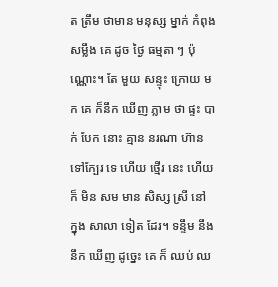ត ត្រឹម ថាមាន មនុស្ស ម្នាក់ កំពុង សម្លឹង គេ ដូច ថ្ងៃ ធម្មតា ៗ ប៉ុណ្ណោះ។ តែ មួយ សន្ទុះ ក្រោយ មក គេ ក៏នឹក ឃើញ ភ្លាម ថា ផ្ទះ បាក់ បែក នោះ គ្មាន នរណា ហ៊ាន ទៅក្បែរ ទេ ហើយ ថ្មើរ នេះ ហើយ ក៏ មិន សម មាន សិស្ស ស្រី នៅ ក្នុង សាលា ទៀត ដែរ។ ទន្ទឹម នឹង នឹក ឃើញ ដូច្នេះ គេ ក៏ ឈប់ ឈ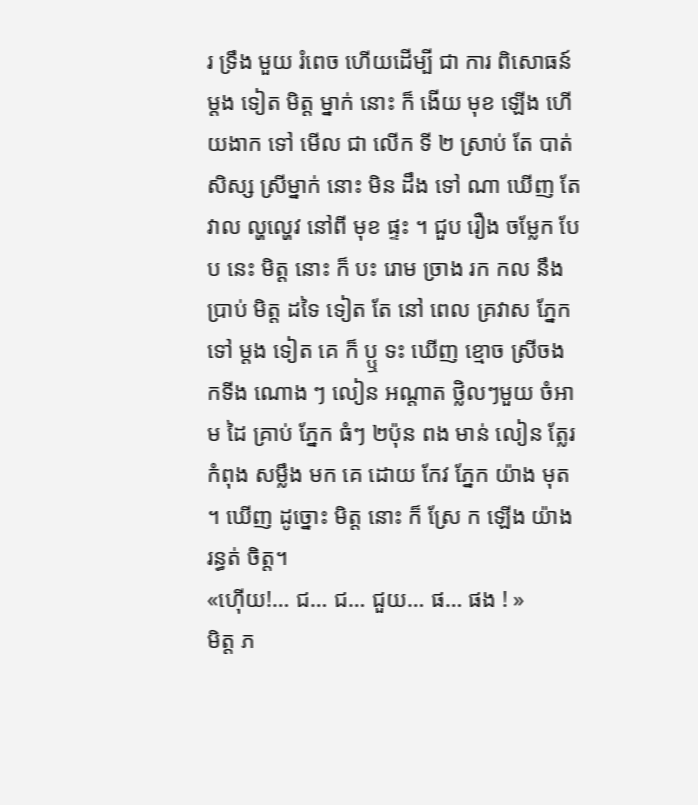រ ទ្រឹង មួយ រំពេច ហើយដើម្បី ជា ការ ពិសោធន៍ ម្តង ទៀត មិត្ត ម្នាក់ នោះ ក៏ ងើយ មុខ ឡើង ហើយងាក ទៅ មើល ជា លើក ទី ២ ស្រាប់ តែ បាត់ សិស្ស ស្រីម្នាក់ នោះ មិន ដឹង ទៅ ណា ឃើញ តែ វាល ល្ហល្ហេវ នៅពី មុខ ផ្ទះ ។ ជួប រឿង ចម្លែក បែប នេះ មិត្ត នោះ ក៏ បះ រោម ច្រាង រក កល នឹង ប្រាប់ មិត្ត ដទៃ ទៀត តែ នៅ ពេល គ្រវាស ភ្នែក ទៅ ម្តង ទៀត គេ ក៏ ប្ឬ ទះ ឃើញ ខ្មោច ស្រីចង កទីង ណោង ៗ លៀន អណ្តាត ថ្លិលៗមួយ ចំអាម ដៃ គ្រាប់ ភ្នែក ធំៗ ២ប៉ុន ពង មាន់ លៀន ត្លែរ កំពុង សម្លឹង មក គេ ដោយ កែវ ភ្នែក យ៉ាង មុត ។ ឃើញ ដូច្នោះ មិត្ត នោះ ក៏ ស្រែ ក ឡើង យ៉ាង រន្ធត់ ចិត្ត។
«ហ៊ើយ!… ជ… ជ… ជួយ… ផ… ផង ! »
មិត្ត ភ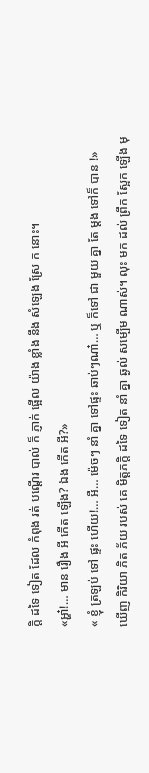ក្តិ ដទៃ ទៀត ដែល កំពុង រត់ បណ្តើរ បាល់ ក៏ ភ្ញាក់ ផ្អើល យ៉ាង ខ្លាំង នឹង សំឡេង ស្រែ ក នោះ។
«អ្ហា៎!… មាន រឿង អី កើត ឡើង? ឯង កើត អី?»
« ខ្ញុំ ត្រឡប់ ទៅ ផ្ទះ ហើយ!… អឺ… ម៉េចៗ នាំ គ្នា ទៅផ្ទះ ឆាប់ៗណា៎… ឬ ក៏ទៅ ជា មួយ គ្នា តែ ម្តង ទៅក៏ បាន !»
ឃើញ កិរិយា ភិត ភ័យ របស់ គេ មិត្តភក្តិ ដទៃ ទៀត នាំ គ្នា ឆ្ងល់ សម្បើម ណាស់។ លុះ មក ដល់ ព្រឹក ស្អែក ឡើង មុ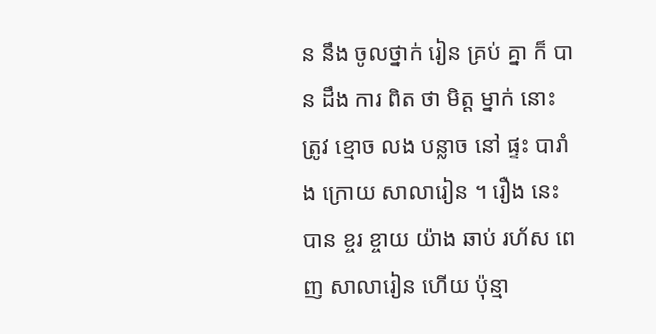ន នឹង ចូលថ្នាក់ រៀន គ្រប់ គ្នា ក៏ បាន ដឹង ការ ពិត ថា មិត្ត ម្នាក់ នោះ ត្រូវ ខ្មោច លង បន្លាច នៅ ផ្ទះ បារាំង ក្រោយ សាលារៀន ។ រឿង នេះ បាន ខ្ចរ ខ្ចាយ យ៉ាង ឆាប់ រហ័ស ពេញ សាលារៀន ហើយ ប៉ុន្មា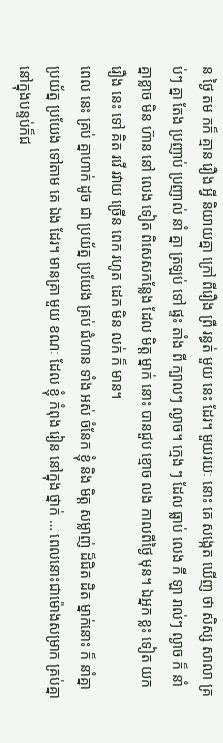ន ថ្ងៃ តម កក៏ គ្មាន រឿង អ្វី និយាយគ្នា ក្រៅ ពីរឿង ព្រឺ រន្ធត់ មួយ នេះ ដែរ។ មួយរយៈ នោះ គេ សង្កេត ឃើញ ថា សិស្ស សាលា គ្រប់ៗ គ្នា តែង ប្រញាប់ ប្រញាល់ នាំ គ្នា ត្រឡប់ ទៅ ផ្ទះ តាំង ពី ក្បាលៗ ល្ងាច។ ក្មេង ៗ ដែល ធ្លាប់ លេង កី ឡា រាល់ៗ ល្ងាច ក៏ នាំ គ្នាខ្លាច មិន ហ៊ាន នៅ លេង ទៀត ពិសេសកន្លែង ដែល មិត្ត ម្នាក់ នោះ បានជួប ខ្មោច លង កាលពីថ្ងៃ មុន។ ឯអ្នក ខ្លះ ទៀត យក រឿង នេះ ទៅ គិត រវើ រវាយ ច្រើន ពេក រហូត ដេក មិន លក់ ក៏ មាន។
ពេល នេះ គ្រប់ គ្នាហាក់ ដូច ជា ប្រយ័ត្ន ប្រយែង គ្រប់ ជំហាន ទាំង អស់ ចំនែក ខ្ញុំ និង មិត្ត សម្លាញ់ ដ៏ជិត ដិត ម្នាក់នោះ ក៏ នាំគ្នាប្រយ័ត្ន ប្រយែង ទៅតាម គេ ឯង ដែរ។ មានគ្រា មួយ ខណៈ ដែល ខ្ញុំ កំពុង រៀន នៅក្នុង ថ្នាក់ … ពេលនោះជាម៉ោងសម្រាក គ្រប់គ្នានៅក្នុងបន្ទប់ក៏ជ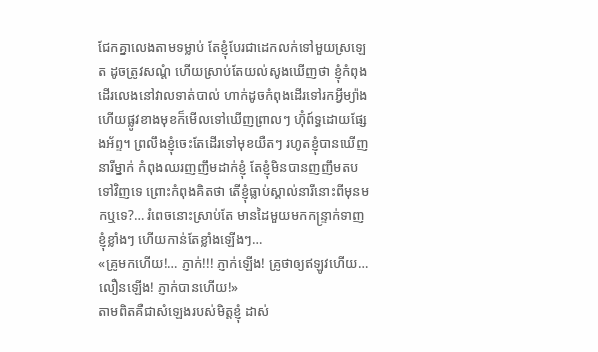ជែកគ្នាលេងតាមទម្លាប់ តែខ្ញុំបែរជាដេកលក់ទៅមួយស្រឡេត ដូចត្រូវសណ្តំ ហើយស្រាប់តែយល់សូងឃើញថា ខ្ញុំកំពុងដើរលេងនៅវាលទាត់បាល់ ហាក់ដូចកំពុងដើរទៅរកអ្វីម្យ៉ាង ហើយផ្លូវខាងមុខក៏មើលទៅឃើញព្រាលៗ ហ៊ុំព៍ទ្ធដោយផ្សែងអ័ព្ទ។ ព្រលឹងខ្ញុំចេះតែដើរទៅមុខយឺតៗ រហូតខ្ញុំបានឃើញនារីម្នាក់ កំពុងឈរញញឹមដាក់ខ្ញុំ តែខ្ញុំមិនបានញញឹមតបទៅវិញទេ ព្រោះកំពុងគិតថា តើខ្ញុំធ្លាប់ស្គាល់នារីនោះពីមុនមកឬទេ?… រំពេចនោះស្រាប់តែ មានដៃមួយមកកន្រ្ទាក់ទាញខ្ញុំខ្លាំងៗ ហើយកាន់តែខ្លាំងឡើងៗ…
«គ្រូមកហើយ!… ភ្ញាក់!!! ភ្ញាក់ឡើង! គ្រូថាឲ្យឥឡូវហើយ… លឿនឡើង! ភ្ញាក់បានហើយ!»
តាមពិតគឺជាសំឡេងរបស់មិត្តខ្ញុំ ដាស់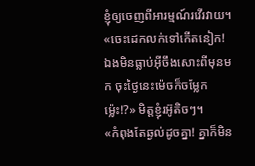ខ្ញុំឲ្យចេញពីអារម្មណ៍រវើរវាយ។
«ចេះដេកលក់ទៅកើតនៀក! ឯងមិនធ្លាប់អ៊ីចឹងសោះពីមុនមក ចុះថ្ងៃនេះម៉េចក៏ចម្លែកម្ល៉េះ!?» មិត្តខ្ញុំរអ៊ូតិចៗ។
«កំពុងតែឆ្ងល់ដូចគ្នា! គ្នាក៏មិន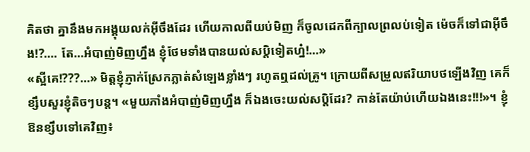គិតថា គ្នានឹងមកអង្គុយលក់អ៊ីចឹងដែរ ហើយកាលពីយប់មិញ ក៏ចូលដេកពីក្បាលព្រលប់ទៀត ម៉េចក៏ទៅជាអ៊ីចឹង!?…. តែ…អំបាញ់មិញហ្នឹង ខ្ញុំថែមទាំងបានយល់សប្តិទៀតហ្ន៎!…»
«ស្អីគេ!???…» មិត្តខ្ញុំភ្ញាក់ស្រែកភ្លាត់សំឡេងខ្លាំងៗ រហូតឮដល់គ្រូ។ ក្រោយពីសម្រួលឥរិយាបថឡើងវិញ គេក៏ខ្សឹបសួរខ្ញុំតិចៗបន្ត។ «មួយភាំងអំបាញ់មិញហ្នឹង ក៏ឯងចេះយល់សប្តិដែរ? កាន់តែយ៉ាប់ហើយឯងនេះ!!!»។ ខ្ញុំឱនខ្សឹបទៅគេវិញ៖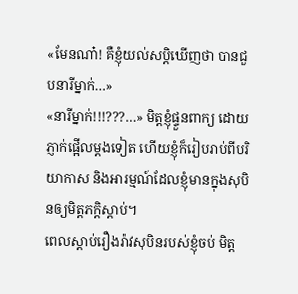«មែនណា៎! គឺខ្ញុំយល់សប្តិឃើញថា បានជួបនារីម្នាក់…»
«នារីម្នាក់!!!???…» មិត្តខ្ញុំផ្ទួនពាក្យ ដោយភ្ញាក់ផ្អើលម្តងទៀត ហើយខ្ញុំក៏រៀបរាប់ពីបរិយាកាស និងអារម្មណ៍ដែលខ្ញុំមានក្នុងសុបិនឲ្យមិត្តភក្តិស្តាប់។
ពេលស្តាប់រឿងរ៉ាវសុបិនរបស់ខ្ញុំចប់ មិត្ត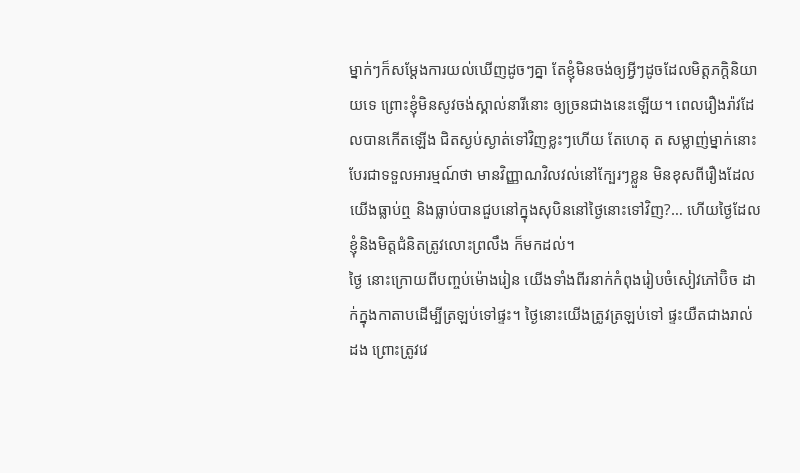ម្នាក់ៗក៏សម្តែងការយល់ឃើញដូចៗគ្នា តែខ្ញុំមិនចង់ឲ្យអ្វីៗដូចដែលមិត្តភក្តិនិយាយទេ ព្រោះខ្ញុំមិនសូវចង់ស្គាល់នារីនោះ ឲ្យច្រនជាងនេះឡើយ។ ពេលរឿងរ៉ាវដែលបានកើតឡើង ជិតស្ងប់ស្ងាត់ទៅវិញខ្លះៗហើយ តែហេតុ ត សម្លាញ់ម្នាក់នោះ បែរជាទទួលអារម្មណ៍ថា មានវិញ្ញាណវិលវល់នៅក្បែរៗខ្លួន មិនខុសពីរឿងដែលយើងធ្លាប់ឮ និងធ្លាប់បានជួបនៅក្នុងសុបិននៅថ្ងៃនោះទៅវិញ?… ហើយថ្ងៃដែលខ្ញុំនិងមិត្តជំនិតត្រូវលោះព្រលឹង ក៏មកដល់។
ថ្ងៃ នោះក្រោយពីបញ្ចប់ម៉ោងរៀន យើងទាំងពីរនាក់កំពុងរៀបចំសៀវភៅប៊ិច ដាក់ក្នុងកាតាបដើម្បីត្រឡប់ទៅផ្ទះ។ ថ្ងៃនោះយើងត្រូវត្រឡប់ទៅ ផ្ទះយឺតជាងរាល់ដង ព្រោះត្រូវវេ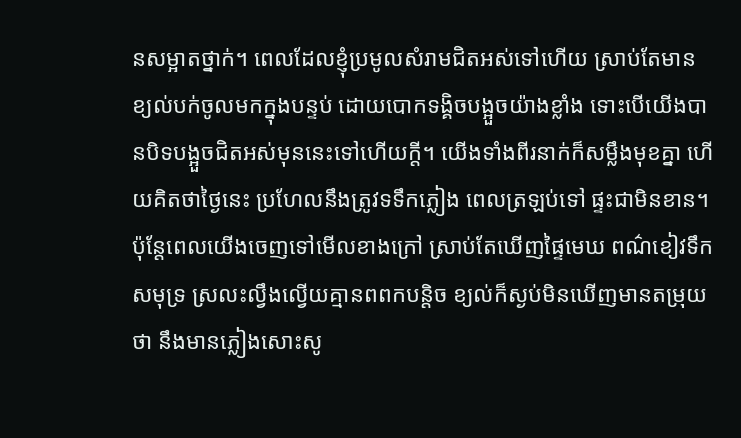នសម្អាតថ្នាក់។ ពេលដែលខ្ញុំប្រមូលសំរាមជិតអស់ទៅហើយ ស្រាប់តែមានខ្យល់បក់ចូលមកក្នុងបន្ទប់ ដោយបោកទង្គិចបង្អួចយ៉ាងខ្លាំង ទោះបើយើងបានបិទបង្អួចជិតអស់មុននេះទៅហើយក្តី។ យើងទាំងពីរនាក់ក៏សម្លឹងមុខគ្នា ហើយគិតថាថ្ងៃនេះ ប្រហែលនឹងត្រូវទទឹកភ្លៀង ពេលត្រឡប់ទៅ ផ្ទះជាមិនខាន។ ប៉ុន្តែពេលយើងចេញទៅមើលខាងក្រៅ ស្រាប់តែឃើញផ្ទៃមេឃ ពណ៌ខៀវទឹកសមុទ្រ ស្រលះល្វឹងល្វើយគ្មានពពកបន្តិច ខ្យល់ក៏ស្ងប់មិនឃើញមានតម្រុយថា នឹងមានភ្លៀងសោះសូ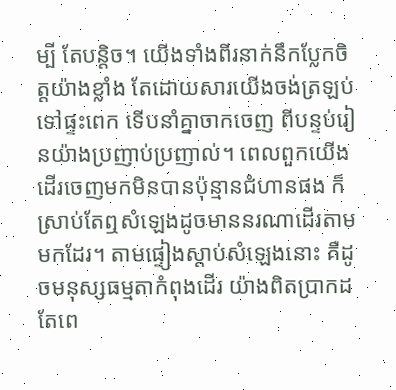ម្បី តែបន្តិច។ យើងទាំងពីរនាក់នឹកប្លែកចិត្តយ៉ាងខ្លាំង តែដោយសារយើងចង់ត្រឡប់ទៅផ្ទះពេក ទើបនាំគ្នាចាកចេញ ពីបន្ទប់រៀនយ៉ាងប្រញាប់ប្រញាល់។ ពេលពួកយើងដើរចេញមកមិនបានប៉ុន្មានជំហានផង ក៏ស្រាប់តែឮសំឡេងដូចមាននរណាដើរតាមមកដែរ។ តាមផ្ទៀងស្តាប់សំឡេងនោះ គឺដូចមនុស្សធម្មតាកំពុងដើរ យ៉ាងពិតប្រាកដ តែពេ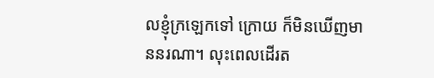លខ្ញុំក្រឡេកទៅ ក្រោយ ក៏មិនឃើញមាននរណា។ លុះពេលដើរត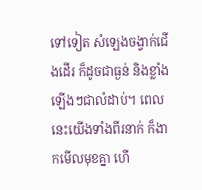ទៅទៀត សំឡេងចង្វាក់ជើងដើរ ក៏ដូចជាធ្ងន់ និងខ្លាំងឡើងៗជាលំដាប់។ ពេលនេះយើងទាំងពីរនាក់ ក៏ងាកមើលមុខគ្នា ហើ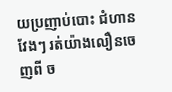យប្រញាប់បោះ ជំហានវែងៗ រត់យ៉ាងលឿនចេញពី ច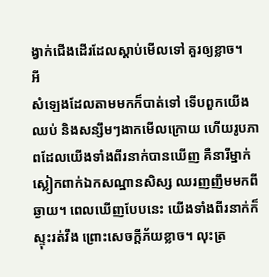ង្វាក់ជើងដើរដែលស្តាប់មើលទៅ គួរឲ្យខ្លាច។
អី
សំឡេងដែលតាមមកក៏បាត់ទៅ ទើបពួកយើងឈប់ និងសន្សឹមៗងាកមើលក្រោយ ហើយរូបភាពដែលយើងទាំងពីរនាក់បានឃើញ គឺនារីម្នាក់ស្លៀកពាក់ឯកសណ្ឋានសិស្ស ឈរញញឹមមកពីឆ្ងាយ។ ពេលឃើញបែបនេះ យើងទាំងពីរនាក់ក៏ស្ទុះរត់វឹង ព្រោះសេចក្តីភ័យខ្លាច។ លុះត្រ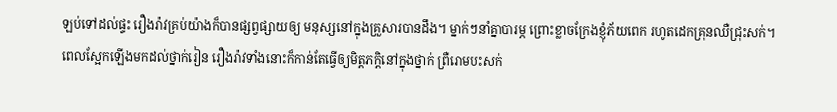ឡប់ទៅដល់ផ្ទះ រឿងរ៉ាវគ្រប់យ៉ាងក៏បានផ្សព្វផ្សាយឲ្យ មនុស្សនៅក្នុងគ្រួសារបានដឹង។ ម្នាក់ៗនាំគ្នាបារម្ភ ព្រោះខ្លាចក្រែងខ្ញុំភ័យពេក រហូតដេកគ្រុនឈឺជ្រុះសក់។
ពេលស្អែកឡើងមកដល់ថ្នាក់រៀន រឿងរ៉ាវទាំងនោះក៏កាន់តែធ្វើឲ្យមិត្តភក្តិនៅក្នុងថ្នាក់ ព្រឺរោមបះសក់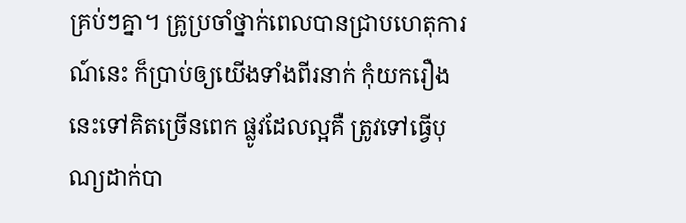គ្រប់ៗគ្នា។ គ្រូប្រចាំថ្នាក់ពេលបានជ្រាបហេតុការណ៍នេះ ក៏ប្រាប់ឲ្យយើងទាំងពីរនាក់ កុំយករឿងនេះទៅគិតច្រើនពេក ផ្លូវដែលល្អគឺ ត្រូវទៅធ្វើបុណ្យដាក់បា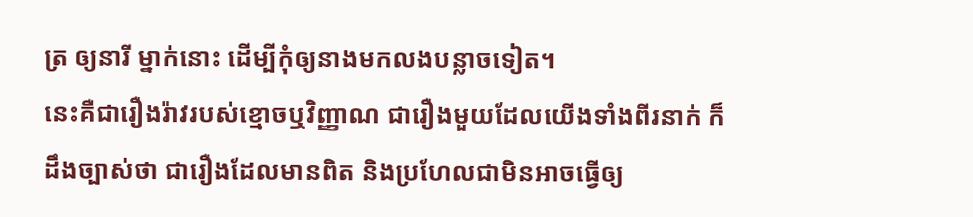ត្រ ឲ្យនារី ម្នាក់នោះ ដើម្បីកុំឲ្យនាងមកលងបន្លាចទៀត។
នេះគឺជារឿងរ៉ាវរបស់ខ្មោចឬវិញ្ញាណ ជារឿងមួយដែលយើងទាំងពីរនាក់ ក៏ដឹងច្បាស់ថា ជារឿងដែលមានពិត និងប្រហែលជាមិនអាចធ្វើឲ្យ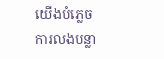យើងបំភ្លេច ការលងបន្លា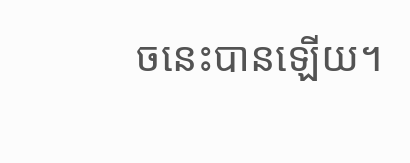ចនេះបានឡើយ។